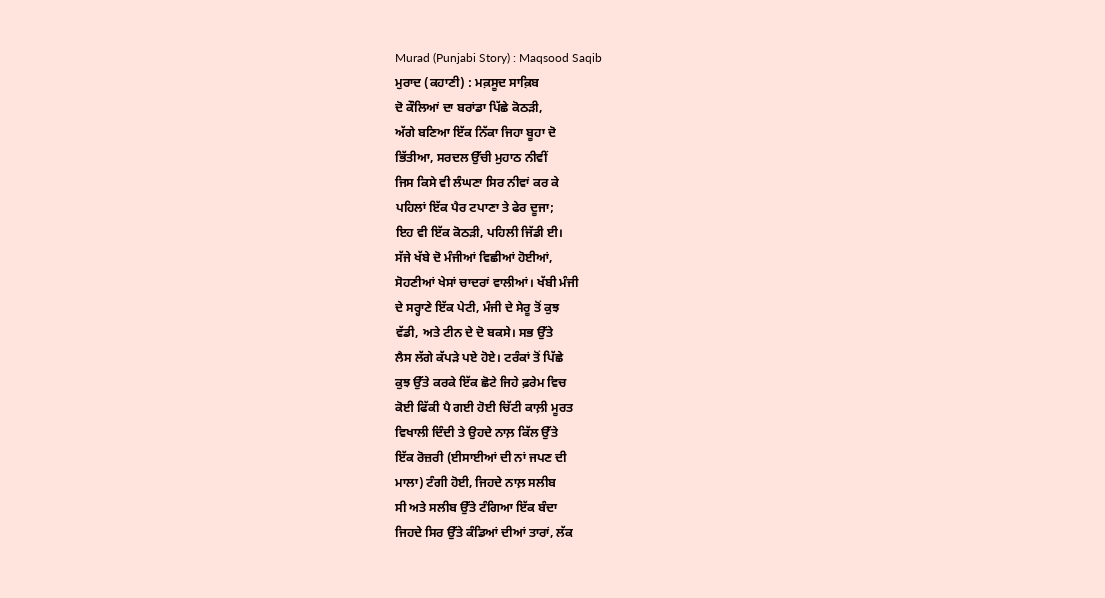Murad (Punjabi Story) : Maqsood Saqib
ਮੁਰਾਦ (ਕਹਾਣੀ) : ਮਕ਼ਸੂਦ ਸਾਕ਼ਿਬ
ਦੋ ਕੌਲਿਆਂ ਦਾ ਬਰਾਂਡਾ ਪਿੱਛੇ ਕੋਠੜੀ,
ਅੱਗੇ ਬਣਿਆ ਇੱਕ ਨਿੱਕਾ ਜਿਹਾ ਬੂਹਾ ਦੋ
ਭਿੱਤੀਆ, ਸਰਦਲ ਉੱਚੀ ਮੁਹਾਠ ਨੀਵੀਂ
ਜਿਸ ਕਿਸੇ ਵੀ ਲੰਘਣਾ ਸਿਰ ਨੀਵਾਂ ਕਰ ਕੇ
ਪਹਿਲਾਂ ਇੱਕ ਪੈਰ ਟਪਾਣਾ ਤੇ ਫੇਰ ਦੂਜਾ;
ਇਹ ਵੀ ਇੱਕ ਕੋਠੜੀ, ਪਹਿਲੀ ਜਿੱਡੀ ਈ।
ਸੱਜੇ ਖੱਬੇ ਦੋ ਮੰਜੀਆਂ ਵਿਛੀਆਂ ਹੋਈਆਂ,
ਸੋਹਣੀਆਂ ਖੇਸਾਂ ਚਾਦਰਾਂ ਵਾਲੀਆਂ। ਖੱਬੀ ਮੰਜੀ
ਦੇ ਸਰ੍ਹਾਣੇ ਇੱਕ ਪੇਟੀ, ਮੰਜੀ ਦੇ ਸੇਰੂ ਤੋਂ ਕੁਝ
ਵੱਡੀ, ਅਤੇ ਟੀਨ ਦੇ ਦੋ ਬਕਸੇ। ਸਭ ਉੱਤੇ
ਲੈਸ ਲੱਗੇ ਕੱਪੜੇ ਪਏ ਹੋਏ। ਟਰੰਕਾਂ ਤੋਂ ਪਿੱਛੇ
ਕੁਝ ਉੱਤੇ ਕਰਕੇ ਇੱਕ ਛੋਟੇ ਜਿਹੇ ਫ਼ਰੇਮ ਵਿਚ
ਕੋਈ ਫਿੱਕੀ ਪੈ ਗਈ ਹੋਈ ਚਿੱਟੀ ਕਾਲ਼ੀ ਮੂਰਤ
ਵਿਖਾਲੀ ਦਿੰਦੀ ਤੇ ਉਹਦੇ ਨਾਲ਼ ਕਿੱਲ ਉੱਤੇ
ਇੱਕ ਰੋਜ਼ਰੀ (ਈਸਾਈਆਂ ਦੀ ਨਾਂ ਜਪਣ ਦੀ
ਮਾਲਾ) ਟੰਗੀ ਹੋਈ, ਜਿਹਦੇ ਨਾਲ਼ ਸਲੀਬ
ਸੀ ਅਤੇ ਸਲੀਬ ਉੱਤੇ ਟੰਗਿਆ ਇੱਕ ਬੰਦਾ
ਜਿਹਦੇ ਸਿਰ ਉੱਤੇ ਕੰਡਿਆਂ ਦੀਆਂ ਤਾਰਾਂ, ਲੱਕ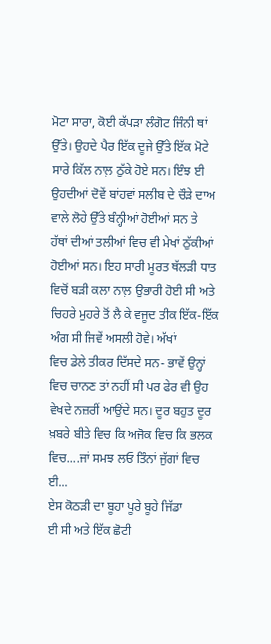ਮੋਟਾ ਸਾਰਾ, ਕੋਈ ਕੱਪੜਾ ਲੰਗੋਟ ਜਿੰਨੀ ਥਾਂ
ਉੱਤੇ। ਉਹਦੇ ਪੈਰ ਇੱਕ ਦੂਜੇ ਉੱਤੇ ਇੱਕ ਮੋਟੇ
ਸਾਰੇ ਕਿੱਲ ਨਾਲ਼ ਠੁੱਕੇ ਹੋਏ ਸਨ। ਇੰਝ ਈ
ਉਹਦੀਆਂ ਦੋਵੇਂ ਬਾਂਹਵਾਂ ਸਲੀਬ ਦੇ ਚੌੜੇ ਦਾਅ
ਵਾਲੇ ਲੋਹੇ ਉੱਤੇ ਬੰਨ੍ਹੀਆਂ ਹੋਈਆਂ ਸਨ ਤੇ
ਹੱਥਾਂ ਦੀਆਂ ਤਲੀਆਂ ਵਿਚ ਵੀ ਮੇਖਾਂ ਠੁੱਕੀਆਂ
ਹੋਈਆਂ ਸਨ। ਇਹ ਸਾਰੀ ਮੂਰਤ ਥੱਲੜੀ ਧਾਤ
ਵਿਚੋਂ ਬੜੀ ਕਲਾ ਨਾਲ਼ ਉਭਾਰੀ ਹੋਈ ਸੀ ਅਤੇ
ਚਿਹਰੇ ਮੁਹਰੇ ਤੋਂ ਲੈ ਕੇ ਵਜੂਦ ਤੀਕ ਇੱਕ-ਇੱਕ
ਅੰਗ ਸੀ ਜਿਵੇਂ ਅਸਲੀ ਹੋਵੇ। ਅੱਖਾਂ
ਵਿਚ ਡੇਲੇ ਤੀਕਰ ਦਿੱਸਦੇ ਸਨ- ਭਾਵੇਂ ਉਨ੍ਹਾਂ
ਵਿਚ ਚਾਨਣ ਤਾਂ ਨਹੀਂ ਸੀ ਪਰ ਫੇਰ ਵੀ ਉਹ
ਵੇਖਦੇ ਨਜ਼ਰੀਂ ਆਉਂਦੇ ਸਨ। ਦੂਰ ਬਹੁਤ ਦੂਰ
ਖ਼ਬਰੇ ਬੀਤੇ ਵਿਚ ਕਿ ਅਜੋਕ ਵਿਚ ਕਿ ਭਲਕ
ਵਿਚ....ਜਾਂ ਸਮਝ ਲਓ ਤਿੰਨਾਂ ਜੁੱਗਾਂ ਵਿਚ
ਈ...
ਏਸ ਕੋਠੜੀ ਦਾ ਬੂਹਾ ਪੂਰੇ ਬੂਹੇ ਜਿੱਡਾ
ਈ ਸੀ ਅਤੇ ਇੱਕ ਛੋਟੀ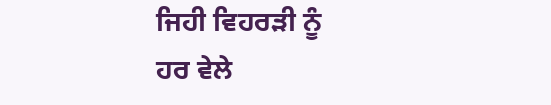ਜਿਹੀ ਵਿਹਰੜੀ ਨੂੰ
ਹਰ ਵੇਲੇ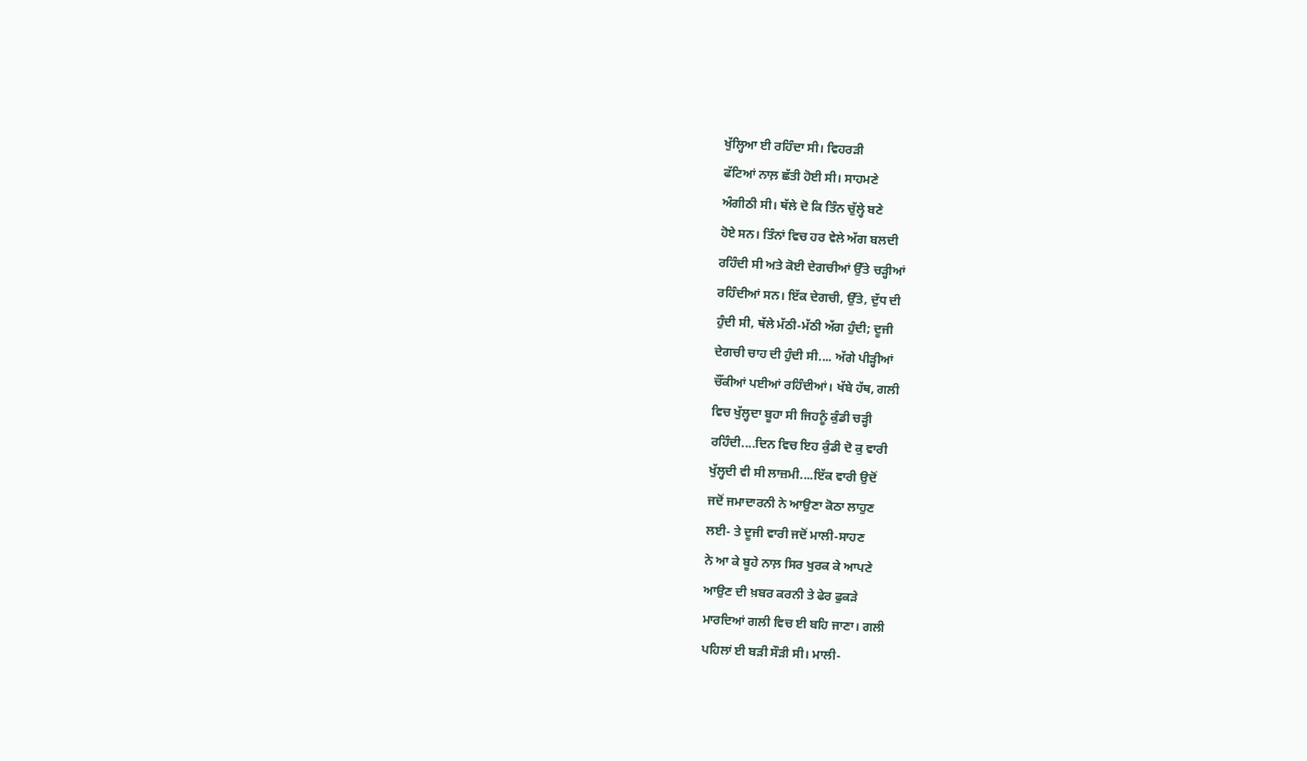ਖੁੱਲ੍ਹਿਆ ਈ ਰਹਿੰਦਾ ਸੀ। ਵਿਹਰੜੀ
ਫੱਟਿਆਂ ਨਾਲ਼ ਛੱਤੀ ਹੋਈ ਸੀ। ਸਾਹਮਣੇ
ਅੰਗੀਠੀ ਸੀ। ਥੱਲੇ ਦੋ ਕਿ ਤਿੰਨ ਚੁੱਲ੍ਹੇ ਬਣੇ
ਹੋਏ ਸਨ। ਤਿੰਨਾਂ ਵਿਚ ਹਰ ਵੇਲੇ ਅੱਗ ਬਲਦੀ
ਰਹਿੰਦੀ ਸੀ ਅਤੇ ਕੋਈ ਦੇਗਚੀਆਂ ਉੱਤੇ ਚੜ੍ਹੀਆਂ
ਰਹਿੰਦੀਆਂ ਸਨ। ਇੱਕ ਦੇਗਚੀ, ਉੱਤੇ, ਦੁੱਧ ਦੀ
ਹੁੰਦੀ ਸੀ, ਥੱਲੇ ਮੱਠੀ-ਮੱਠੀ ਅੱਗ ਹੁੰਦੀ; ਦੂਜੀ
ਦੇਗਚੀ ਚਾਹ ਦੀ ਹੁੰਦੀ ਸੀ.... ਅੱਗੇ ਪੀੜ੍ਹੀਆਂ
ਚੌਂਕੀਆਂ ਪਈਆਂ ਰਹਿੰਦੀਆਂ। ਖੱਬੇ ਹੱਥ, ਗਲੀ
ਵਿਚ ਖੁੱਲ੍ਹਦਾ ਬੂਹਾ ਸੀ ਜਿਹਨੂੰ ਕੁੰਡੀ ਚੜ੍ਹੀ
ਰਹਿੰਦੀ....ਦਿਨ ਵਿਚ ਇਹ ਕੁੰਡੀ ਦੋ ਕੁ ਵਾਰੀ
ਖੁੱਲ੍ਹਦੀ ਵੀ ਸੀ ਲਾਜ਼ਮੀ....ਇੱਕ ਵਾਰੀ ਉਦੋਂ
ਜਦੋਂ ਜਮਾਦਾਰਨੀ ਨੇ ਆਉਣਾ ਕੋਠਾ ਲਾਹੁਣ
ਲਈ- ਤੇ ਦੂਜੀ ਵਾਰੀ ਜਦੋਂ ਮਾਲੀ-ਸਾਹਣ
ਨੇ ਆ ਕੇ ਬੂਹੇ ਨਾਲ਼ ਸਿਰ ਖੁਰਕ ਕੇ ਆਪਣੇ
ਆਉਣ ਦੀ ਖ਼ਬਰ ਕਰਨੀ ਤੇ ਫੇਰ ਫੁਕੜੇ
ਮਾਰਦਿਆਂ ਗਲੀ ਵਿਚ ਈ ਬਹਿ ਜਾਣਾ। ਗਲੀ
ਪਹਿਲਾਂ ਈ ਬੜੀ ਸੌੜੀ ਸੀ। ਮਾਲੀ-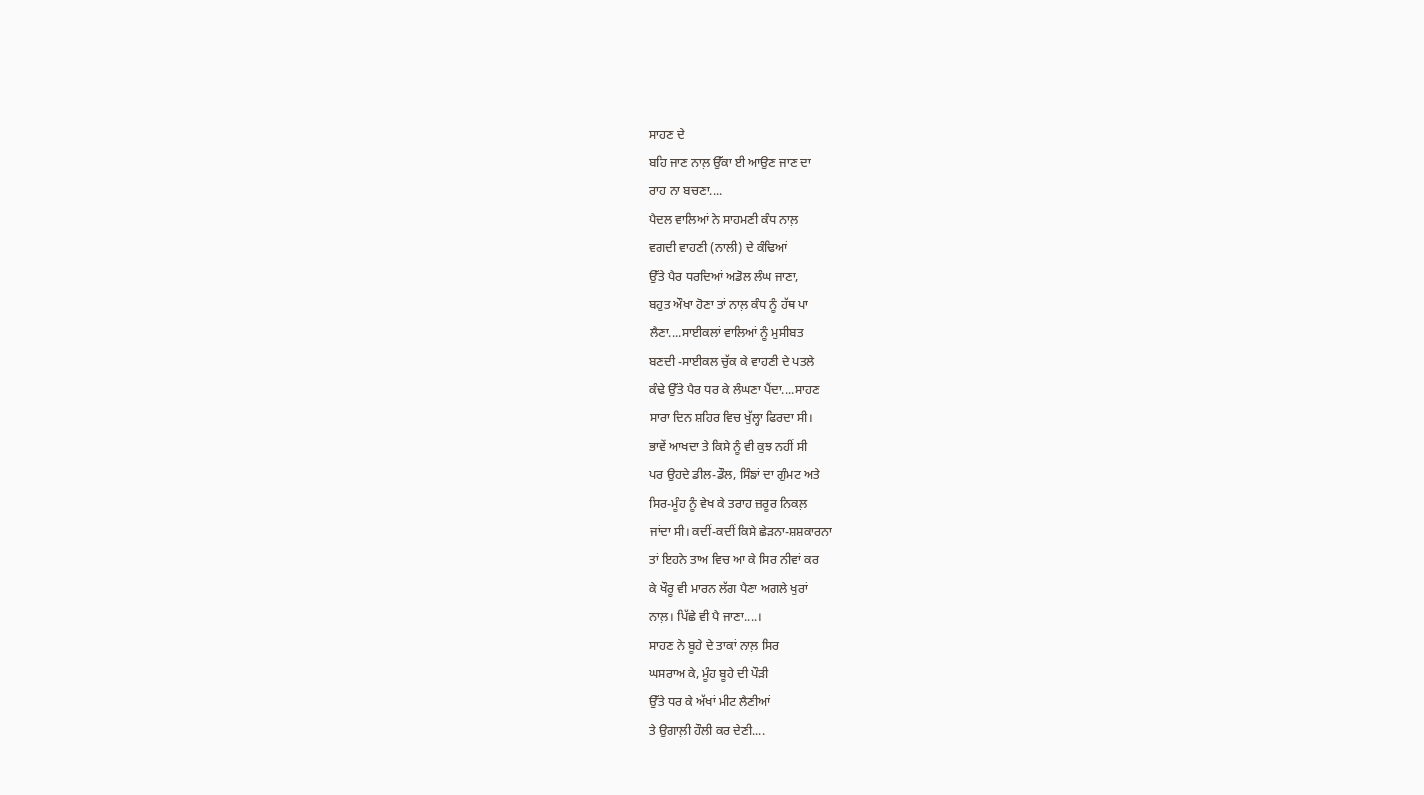ਸਾਹਣ ਦੇ
ਬਹਿ ਜਾਣ ਨਾਲ਼ ਉੱਕਾ ਈ ਆਉਣ ਜਾਣ ਦਾ
ਰਾਹ ਨਾ ਬਚਣਾ....
ਪੈਦਲ ਵਾਲਿਆਂ ਨੇ ਸਾਹਮਣੀ ਕੰਧ ਨਾਲ਼
ਵਗਦੀ ਵਾਹਣੀ (ਨਾਲੀ) ਦੇ ਕੰਢਿਆਂ
ਉੱਤੇ ਪੈਰ ਧਰਦਿਆਂ ਅਡੋਲ ਲੰਘ ਜਾਣਾ,
ਬਹੁਤ ਔਖਾ ਹੋਣਾ ਤਾਂ ਨਾਲ਼ ਕੰਧ ਨੂੰ ਹੱਥ ਪਾ
ਲੈਣਾ....ਸਾਈਕਲਾਂ ਵਾਲਿਆਂ ਨੂੰ ਮੁਸੀਬਤ
ਬਣਦੀ -ਸਾਈਕਲ ਚੁੱਕ ਕੇ ਵਾਹਣੀ ਦੇ ਪਤਲੇ
ਕੰਢੇ ਉੱਤੇ ਪੈਰ ਧਰ ਕੇ ਲੰਘਣਾ ਪੈਂਦਾ....ਸਾਹਣ
ਸਾਰਾ ਦਿਨ ਸ਼ਹਿਰ ਵਿਚ ਖੁੱਲ੍ਹਾ ਫਿਰਦਾ ਸੀ।
ਭਾਵੇਂ ਆਖਦਾ ਤੇ ਕਿਸੇ ਨੂੰ ਵੀ ਕੁਝ ਨਹੀਂ ਸੀ
ਪਰ ਉਹਦੇ ਡੀਲ-ਡੌਲ, ਸਿੰਙਾਂ ਦਾ ਗੁੰਮਟ ਅਤੇ
ਸਿਰ-ਮੂੰਹ ਨੂੰ ਵੇਖ ਕੇ ਤਰਾਹ ਜ਼ਰੂਰ ਨਿਕਲ਼
ਜਾਂਦਾ ਸੀ। ਕਦੀਂ-ਕਦੀਂ ਕਿਸੇ ਛੇੜਨਾ-ਸ਼ਸ਼ਕਾਰਨਾ
ਤਾਂ ਇਹਨੇ ਤਾਅ ਵਿਚ ਆ ਕੇ ਸਿਰ ਨੀਵਾਂ ਕਰ
ਕੇ ਖੌਰੂ ਵੀ ਮਾਰਨ ਲੱਗ ਪੈਣਾ ਅਗਲੇ ਖੁਰਾਂ
ਨਾਲ਼। ਪਿੱਛੇ ਵੀ ਪੈ ਜਾਣਾ....।
ਸਾਹਣ ਨੇ ਬੂਹੇ ਦੇ ਤਾਕਾਂ ਨਾਲ਼ ਸਿਰ
ਘਸਰਾਅ ਕੇ, ਮੂੰਹ ਬੂਹੇ ਦੀ ਪੌੜੀ
ਉੱਤੇ ਧਰ ਕੇ ਅੱਖਾਂ ਮੀਟ ਲੈਣੀਆਂ
ਤੇ ਉਗਾਲ਼ੀ ਹੌਲੀ ਕਰ ਦੇਣੀ....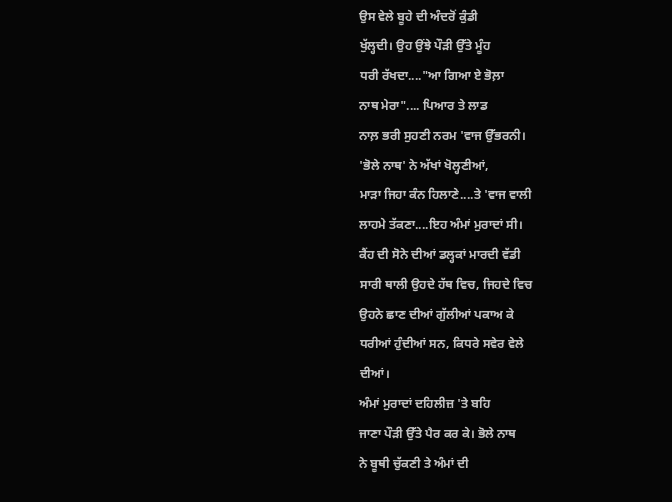ਉਸ ਵੇਲੇ ਬੂਹੇ ਦੀ ਅੰਦਰੋਂ ਕੁੰਡੀ
ਖੁੱਲ੍ਹਦੀ। ਉਹ ਉਂਝੇ ਪੌੜੀ ਉੱਤੇ ਮੂੰਹ
ਧਰੀ ਰੱਖਦਾ...."ਆ ਗਿਆ ਏ ਭੋਲ਼ਾ
ਨਾਥ ਮੇਰਾ".... ਪਿਆਰ ਤੇ ਲਾਡ
ਨਾਲ਼ ਭਰੀ ਸੁਹਣੀ ਨਰਮ 'ਵਾਜ ਉੱਭਰਨੀ।
'ਭੋਲੇ ਨਾਥ' ਨੇ ਅੱਖਾਂ ਖੋਲ੍ਹਣੀਆਂ,
ਮਾੜਾ ਜਿਹਾ ਕੰਨ ਹਿਲਾਣੇ....ਤੇ 'ਵਾਜ ਵਾਲੀ
ਲਾਹਮੇ ਤੱਕਣਾ....ਇਹ ਅੰਮਾਂ ਮੁਰਾਦਾਂ ਸੀ।
ਕੈਂਹ ਦੀ ਸੋਨੇ ਦੀਆਂ ਡਲ੍ਹਕਾਂ ਮਾਰਦੀ ਵੱਡੀ
ਸਾਰੀ ਥਾਲੀ ਉਹਦੇ ਹੱਥ ਵਿਚ, ਜਿਹਦੇ ਵਿਚ
ਉਹਨੇ ਛਾਣ ਦੀਆਂ ਗੁੱਲੀਆਂ ਪਕਾਅ ਕੇ
ਧਰੀਆਂ ਹੁੰਦੀਆਂ ਸਨ, ਕਿਧਰੇ ਸਵੇਰ ਵੇਲੇ
ਦੀਆਂ।
ਅੰਮਾਂ ਮੁਰਾਦਾਂ ਦਹਿਲੀਜ਼ 'ਤੇ ਬਹਿ
ਜਾਣਾ ਪੌੜੀ ਉੱਤੇ ਪੈਰ ਕਰ ਕੇ। ਭੋਲੇ ਨਾਥ
ਨੇ ਬੂਥੀ ਚੁੱਕਣੀ ਤੇ ਅੰਮਾਂ ਦੀ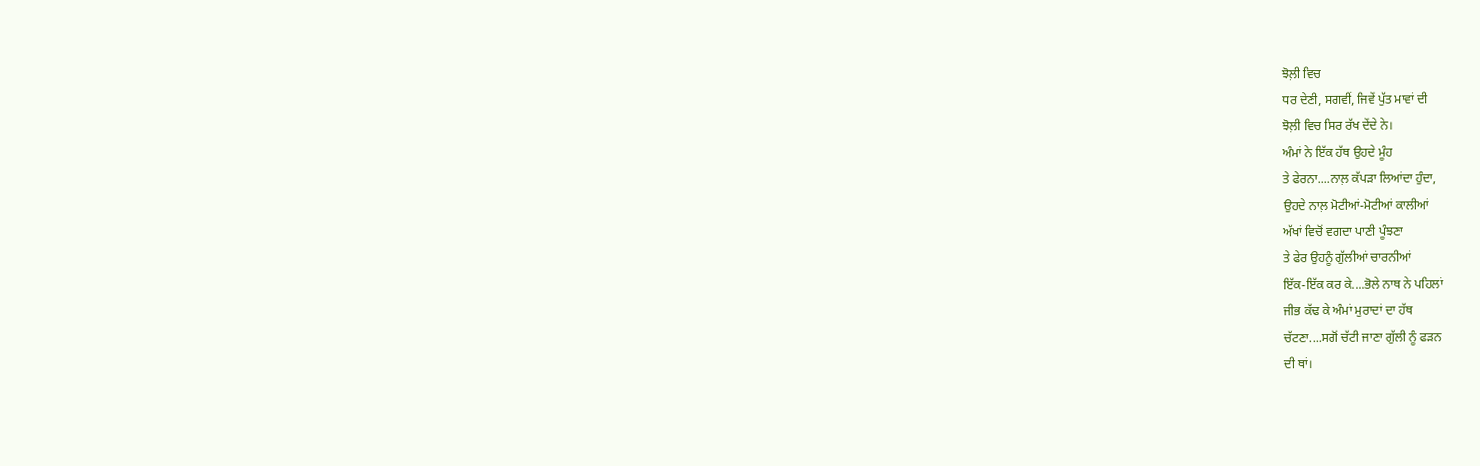ਝੋਲ਼ੀ ਵਿਚ
ਧਰ ਦੇਣੀ, ਸਗਵੀਂ, ਜਿਵੇਂ ਪੁੱਤ ਮਾਵਾਂ ਦੀ
ਝੋਲ਼ੀ ਵਿਚ ਸਿਰ ਰੱਖ ਦੇਂਦੇ ਨੇ।
ਅੰਮਾਂ ਨੇ ਇੱਕ ਹੱਥ ਉਹਦੇ ਮੂੰਹ
ਤੇ ਫੇਰਨਾ....ਨਾਲ਼ ਕੱਪੜਾ ਲਿਆਂਦਾ ਹੁੰਦਾ,
ਉਹਦੇ ਨਾਲ਼ ਮੋਟੀਆਂ-ਮੋਟੀਆਂ ਕਾਲੀਆਂ
ਅੱਖਾਂ ਵਿਚੋਂ ਵਗਦਾ ਪਾਣੀ ਪੂੰਝਣਾ
ਤੇ ਫੇਰ ਉਹਨੂੰ ਗੁੱਲੀਆਂ ਚਾਰਨੀਆਂ
ਇੱਕ-ਇੱਕ ਕਰ ਕੇ....ਭੋਲੇ ਨਾਥ ਨੇ ਪਹਿਲਾਂ
ਜੀਭ ਕੱਢ ਕੇ ਅੰਮਾਂ ਮੁਰਾਦਾਂ ਦਾ ਹੱਥ
ਚੱਟਣਾ....ਸਗੋਂ ਚੱਟੀ ਜਾਣਾ ਗੁੱਲੀ ਨੂੰ ਫੜਨ
ਦੀ ਥਾਂ।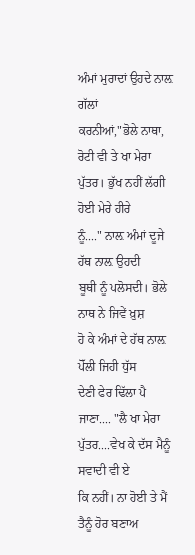ਅੰਮਾਂ ਮੁਰਾਦਾਂ ਉਹਦੇ ਨਾਲ਼ ਗੱਲਾਂ
ਕਰਨੀਆਂ,"ਭੋਲੇ ਨਾਥਾ, ਰੋਟੀ ਵੀ ਤੇ ਖਾ ਮੇਰਾ
ਪੁੱਤਰ। ਭੁੱਖ ਨਹੀਂ ਲੱਗੀ ਹੋਈ ਮੇਰੇ ਹੀਰੇ
ਨੂੰ...." ਨਾਲ਼ ਅੰਮਾਂ ਦੂਜੇ ਹੱਥ ਨਾਲ਼ ਉਹਦੀ
ਬੂਥੀ ਨੂੰ ਪਲੋਸਦੀ। ਭੋਲੇ ਨਾਥ ਨੇ ਜਿਵੇਂ ਖ਼ੁਸ਼
ਹੋ ਕੇ ਅੰਮਾਂ ਦੇ ਹੱਥ ਨਾਲ਼ ਪੋੱਲੀ ਜਿਹੀ ਧੁੱਸ
ਦੇਣੀ ਫੇਰ ਢਿੱਲਾ ਪੈ ਜਾਣਾ.... "ਲੈ ਖਾ ਮੇਰਾ
ਪੁੱਤਰ....ਵੇਖ ਕੇ ਦੱਸ ਮੈਨੂੰ ਸਵਾਦੀ ਵੀ ਏ
ਕਿ ਨਹੀਂ। ਨਾ ਹੋਈ ਤੇ ਮੈਂ ਤੈਨੂੰ ਹੋਰ ਬਣਾਅ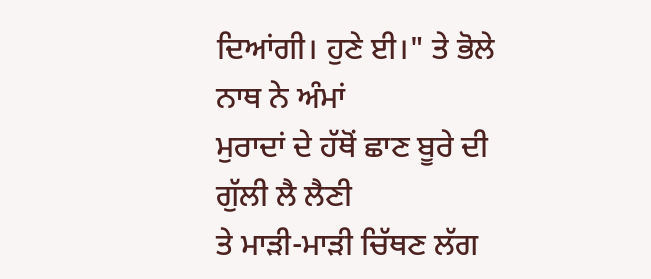ਦਿਆਂਗੀ। ਹੁਣੇ ਈ।" ਤੇ ਭੋਲੇ ਨਾਥ ਨੇ ਅੰਮਾਂ
ਮੁਰਾਦਾਂ ਦੇ ਹੱਥੋਂ ਛਾਣ ਬੂਰੇ ਦੀ ਗੁੱਲੀ ਲੈ ਲੈਣੀ
ਤੇ ਮਾੜੀ-ਮਾੜੀ ਚਿੱਥਣ ਲੱਗ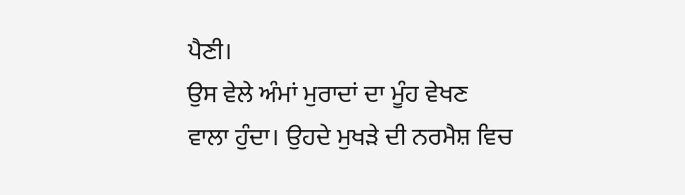ਪੈਣੀ।
ਉਸ ਵੇਲੇ ਅੰਮਾਂ ਮੁਰਾਦਾਂ ਦਾ ਮੂੰਹ ਵੇਖਣ
ਵਾਲਾ ਹੁੰਦਾ। ਉਹਦੇ ਮੁਖੜੇ ਦੀ ਨਰਮੈਸ਼ ਵਿਚ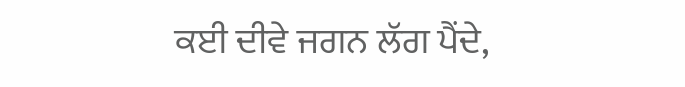ਕਈ ਦੀਵੇ ਜਗਨ ਲੱਗ ਪੈਂਦੇ,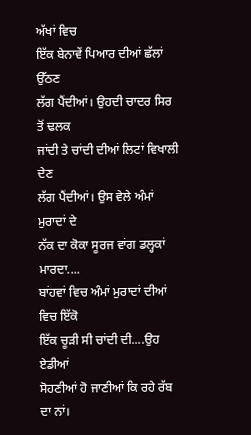ਅੱਖਾਂ ਵਿਚ
ਇੱਕ ਬੇਨਾਵੇਂ ਪਿਆਰ ਦੀਆਂ ਛੱਲਾਂ ਉੱਠਣ
ਲੱਗ ਪੈਂਦੀਆਂ। ਉਹਦੀ ਚਾਦਰ ਸਿਰ ਤੋਂ ਢਲਕ
ਜਾਂਦੀ ਤੇ ਚਾਂਦੀ ਦੀਆਂ ਲਿਟਾਂ ਵਿਖਾਲੀ ਦੇਣ
ਲੱਗ ਪੈਂਦੀਆਂ। ਉਸ ਵੇਲੇ ਅੰਮਾਂ ਮੁਰਾਦਾਂ ਦੇ
ਨੱਕ ਦਾ ਕੋਕਾ ਸੂਰਜ ਵਾਂਗ ਡਲ੍ਹਕਾਂ ਮਾਰਦਾ....
ਬਾਂਹਵਾਂ ਵਿਚ ਅੰਮਾਂ ਮੁਰਾਦਾਂ ਦੀਆਂ ਵਿਚ ਇੱਕੋ
ਇੱਕ ਚੂੜੀ ਸੀ ਚਾਂਦੀ ਦੀ....ਉਹ ਏਡੀਆਂ
ਸੋਹਣੀਆਂ ਹੋ ਜਾਣੀਆਂ ਕਿ ਰਹੇ ਰੱਬ ਦਾ ਨਾਂ।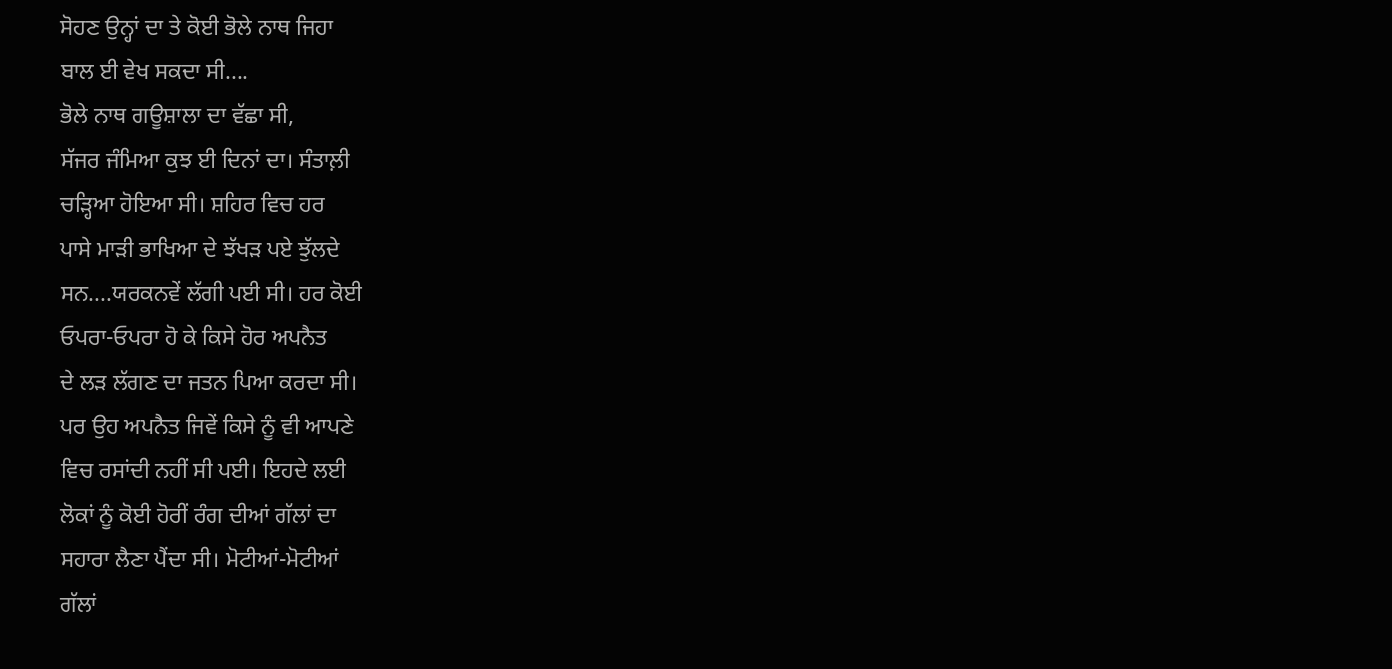ਸੋਹਣ ਉਨ੍ਹਾਂ ਦਾ ਤੇ ਕੋਈ ਭੋਲੇ ਨਾਥ ਜਿਹਾ
ਬਾਲ ਈ ਵੇਖ ਸਕਦਾ ਸੀ....
ਭੋਲੇ ਨਾਥ ਗਊਸ਼ਾਲਾ ਦਾ ਵੱਛਾ ਸੀ,
ਸੱਜਰ ਜੰਮਿਆ ਕੁਝ ਈ ਦਿਨਾਂ ਦਾ। ਸੰਤਾਲ਼ੀ
ਚੜ੍ਹਿਆ ਹੋਇਆ ਸੀ। ਸ਼ਹਿਰ ਵਿਚ ਹਰ
ਪਾਸੇ ਮਾੜੀ ਭਾਖਿਆ ਦੇ ਝੱਖੜ ਪਏ ਝੁੱਲਦੇ
ਸਨ....ਯਰਕਨਵੇਂ ਲੱਗੀ ਪਈ ਸੀ। ਹਰ ਕੋਈ
ਓਪਰਾ-ਓਪਰਾ ਹੋ ਕੇ ਕਿਸੇ ਹੋਰ ਅਪਨੈਤ
ਦੇ ਲੜ ਲੱਗਣ ਦਾ ਜਤਨ ਪਿਆ ਕਰਦਾ ਸੀ।
ਪਰ ਉਹ ਅਪਨੈਤ ਜਿਵੇਂ ਕਿਸੇ ਨੂੰ ਵੀ ਆਪਣੇ
ਵਿਚ ਰਸਾਂਦੀ ਨਹੀਂ ਸੀ ਪਈ। ਇਹਦੇ ਲਈ
ਲੋਕਾਂ ਨੂੰ ਕੋਈ ਹੋਰੀਂ ਰੰਗ ਦੀਆਂ ਗੱਲਾਂ ਦਾ
ਸਹਾਰਾ ਲੈਣਾ ਪੈਂਦਾ ਸੀ। ਮੋਟੀਆਂ-ਮੋਟੀਆਂ
ਗੱਲਾਂ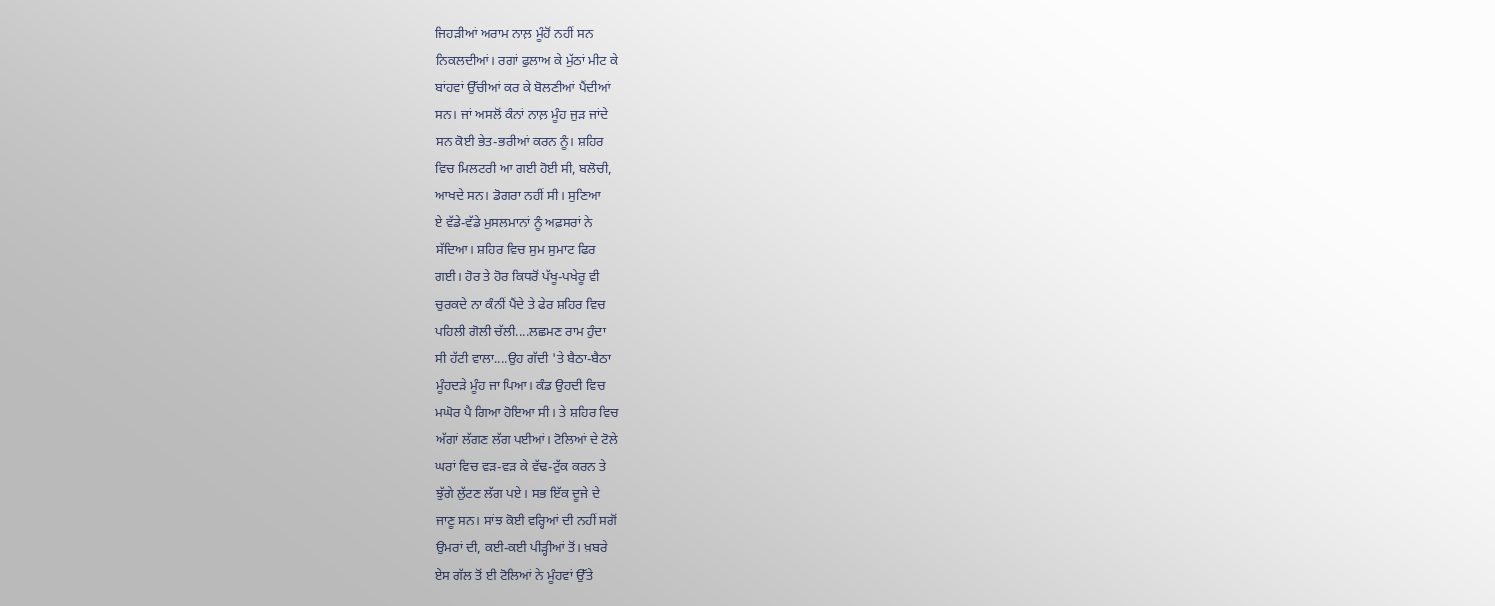ਜਿਹੜੀਆਂ ਅਰਾਮ ਨਾਲ਼ ਮੂੰਹੋਂ ਨਹੀਂ ਸਨ
ਨਿਕਲਦੀਆਂ। ਰਗਾਂ ਫੁਲਾਅ ਕੇ ਮੁੱਠਾਂ ਮੀਟ ਕੇ
ਬਾਂਹਵਾਂ ਉੱਚੀਆਂ ਕਰ ਕੇ ਬੋਲਣੀਆਂ ਪੈਂਦੀਆਂ
ਸਨ। ਜਾਂ ਅਸਲੋਂ ਕੰਨਾਂ ਨਾਲ਼ ਮੂੰਹ ਜੁੜ ਜਾਂਦੇ
ਸਨ ਕੋਈ ਭੇਤ-ਭਰੀਆਂ ਕਰਨ ਨੂੰ। ਸ਼ਹਿਰ
ਵਿਚ ਮਿਲਟਰੀ ਆ ਗਈ ਹੋਈ ਸੀ, ਬਲੋਚੀ,
ਆਖਦੇ ਸਨ। ਡੋਗਰਾ ਨਹੀਂ ਸੀ। ਸੁਣਿਆ
ਏ ਵੱਡੇ-ਵੱਡੇ ਮੁਸਲਮਾਨਾਂ ਨੂੰ ਅਫ਼ਸਰਾਂ ਨੇ
ਸੱਦਿਆ। ਸ਼ਹਿਰ ਵਿਚ ਸੁਮ ਸੁਮਾਟ ਫਿਰ
ਗਈ। ਹੋਰ ਤੇ ਹੋਰ ਕਿਧਰੋਂ ਪੱਖੂ-ਪਖੇਰੂ ਵੀ
ਚੁਰਕਦੇ ਨਾ ਕੰਨੀਂ ਪੈਂਦੇ ਤੇ ਫੇਰ ਸ਼ਹਿਰ ਵਿਚ
ਪਹਿਲੀ ਗੋਲੀ ਚੱਲੀ....ਲਛਮਣ ਰਾਮ ਹੁੰਦਾ
ਸੀ ਹੱਟੀ ਵਾਲਾ....ਉਹ ਗੱਦੀ 'ਤੇ ਬੈਠਾ-ਬੈਠਾ
ਮੂੰਹਦੜੇ ਮੂੰਹ ਜਾ ਪਿਆ। ਕੰਡ ਉਹਦੀ ਵਿਚ
ਮਘੋਰ ਪੈ ਗਿਆ ਹੋਇਆ ਸੀ। ਤੇ ਸ਼ਹਿਰ ਵਿਚ
ਅੱਗਾਂ ਲੱਗਣ ਲੱਗ ਪਈਆਂ। ਟੋਲਿਆਂ ਦੇ ਟੋਲੇ
ਘਰਾਂ ਵਿਚ ਵੜ-ਵੜ ਕੇ ਵੱਢ-ਟੁੱਕ ਕਰਨ ਤੇ
ਝੁੱਗੇ ਲੁੱਟਣ ਲੱਗ ਪਏ। ਸਭ ਇੱਕ ਦੂਜੇ ਦੇ
ਜਾਣੂ ਸਨ। ਸਾਂਝ ਕੋਈ ਵਰ੍ਹਿਆਂ ਦੀ ਨਹੀਂ ਸਗੋਂ
ਉਮਰਾਂ ਦੀ, ਕਈ-ਕਈ ਪੀੜ੍ਹੀਆਂ ਤੋਂ। ਖ਼ਬਰੇ
ਏਸ ਗੱਲ ਤੋਂ ਈ ਟੋਲਿਆਂ ਨੇ ਮੂੰਹਵਾਂ ਉੱਤੇ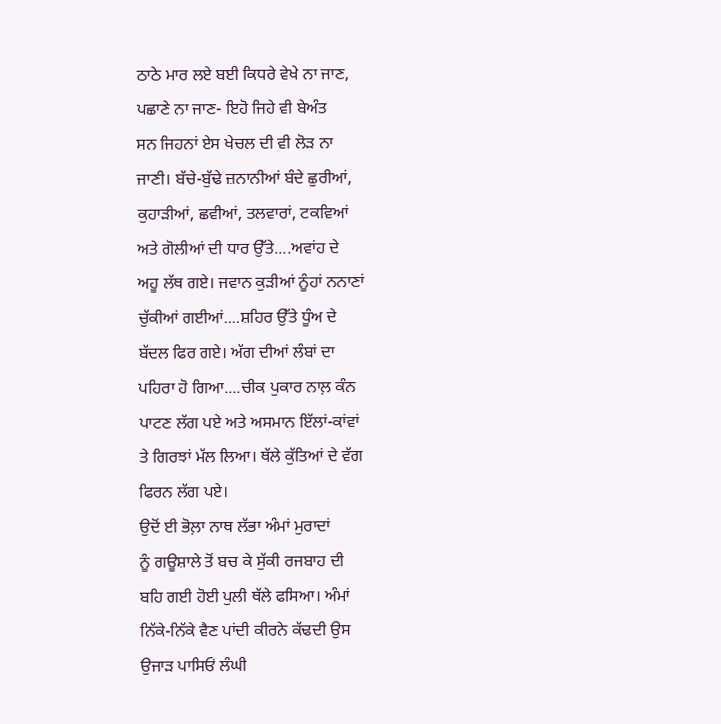ਠਾਠੇ ਮਾਰ ਲਏ ਬਈ ਕਿਧਰੇ ਵੇਖੇ ਨਾ ਜਾਣ,
ਪਛਾਣੇ ਨਾ ਜਾਣ- ਇਹੋ ਜਿਹੇ ਵੀ ਬੇਅੰਤ
ਸਨ ਜਿਹਨਾਂ ਏਸ ਖੇਚਲ ਦੀ ਵੀ ਲੋੜ ਨਾ
ਜਾਣੀ। ਬੱਚੇ-ਬੁੱਢੇ ਜ਼ਨਾਨੀਆਂ ਬੰਦੇ ਛੁਰੀਆਂ,
ਕੁਹਾੜੀਆਂ, ਛਵੀਆਂ, ਤਲਵਾਰਾਂ, ਟਕਵਿਆਂ
ਅਤੇ ਗੋਲੀਆਂ ਦੀ ਧਾਰ ਉੱਤੇ....ਅਵਾਂਹ ਦੇ
ਅਹੂ ਲੱਥ ਗਏ। ਜਵਾਨ ਕੁੜੀਆਂ ਨੂੰਹਾਂ ਨਨਾਣਾਂ
ਚੁੱਕੀਆਂ ਗਈਆਂ....ਸ਼ਹਿਰ ਉੱਤੇ ਧੂੰਅ ਦੇ
ਬੱਦਲ ਫਿਰ ਗਏ। ਅੱਗ ਦੀਆਂ ਲੰਬਾਂ ਦਾ
ਪਹਿਰਾ ਹੋ ਗਿਆ....ਚੀਕ ਪੁਕਾਰ ਨਾਲ਼ ਕੰਨ
ਪਾਟਣ ਲੱਗ ਪਏ ਅਤੇ ਅਸਮਾਨ ਇੱਲਾਂ-ਕਾਂਵਾਂ
ਤੇ ਗਿਰਝਾਂ ਮੱਲ ਲਿਆ। ਥੱਲੇ ਕੁੱਤਿਆਂ ਦੇ ਵੱਗ
ਫਿਰਨ ਲੱਗ ਪਏ।
ਉਦੋਂ ਈ ਭੋਲ਼ਾ ਨਾਥ ਲੱਭਾ ਅੰਮਾਂ ਮੁਰਾਦਾਂ
ਨੂੰ ਗਊਸ਼ਾਲੇ ਤੋਂ ਬਚ ਕੇ ਸੁੱਕੀ ਰਜਬਾਹ ਦੀ
ਬਹਿ ਗਈ ਹੋਈ ਪੁਲੀ ਥੱਲੇ ਫਸਿਆ। ਅੰਮਾਂ
ਨਿੱਕੇ-ਨਿੱਕੇ ਵੈਣ ਪਾਂਦੀ ਕੀਰਨੇ ਕੱਢਦੀ ਉਸ
ਉਜਾੜ ਪਾਸਿਓਂ ਲੰਘੀ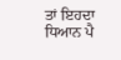ਤਾਂ ਇਹਦਾ ਧਿਆਨ ਪੈ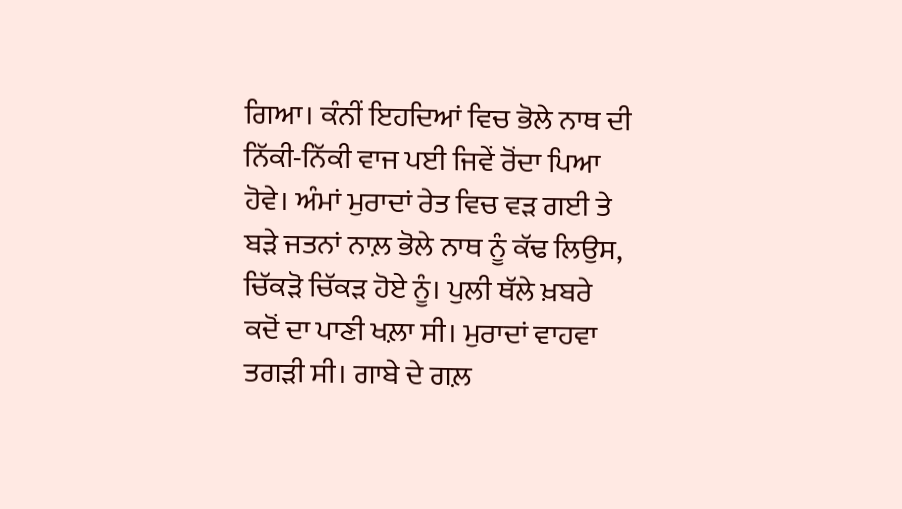ਗਿਆ। ਕੰਨੀਂ ਇਹਦਿਆਂ ਵਿਚ ਭੋਲੇ ਨਾਥ ਦੀ
ਨਿੱਕੀ-ਨਿੱਕੀ ਵਾਜ ਪਈ ਜਿਵੇਂ ਰੋਂਦਾ ਪਿਆ
ਹੋਵੇ। ਅੰਮਾਂ ਮੁਰਾਦਾਂ ਰੇਤ ਵਿਚ ਵੜ ਗਈ ਤੇ
ਬੜੇ ਜਤਨਾਂ ਨਾਲ਼ ਭੋਲੇ ਨਾਥ ਨੂੰ ਕੱਢ ਲਿਉਸ,
ਚਿੱਕੜੋ ਚਿੱਕੜ ਹੋਏ ਨੂੰ। ਪੁਲੀ ਥੱਲੇ ਖ਼ਬਰੇ
ਕਦੋਂ ਦਾ ਪਾਣੀ ਖਲ਼ਾ ਸੀ। ਮੁਰਾਦਾਂ ਵਾਹਵਾ
ਤਗੜੀ ਸੀ। ਗਾਬੇ ਦੇ ਗਲ਼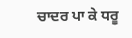ਚਾਦਰ ਪਾ ਕੇ ਧਰੂ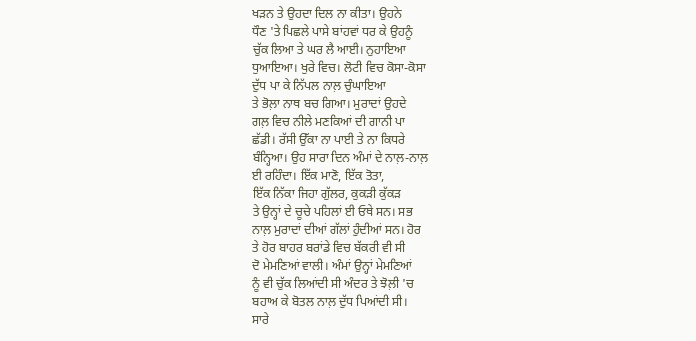ਖੜਨ ਤੇ ਉਹਦਾ ਦਿਲ ਨਾ ਕੀਤਾ। ਉਹਨੇ
ਧੌਣ 'ਤੇ ਪਿਛਲੇ ਪਾਸੇ ਬਾਂਹਵਾਂ ਧਰ ਕੇ ਉਹਨੂੰ
ਚੁੱਕ ਲਿਆ ਤੇ ਘਰ ਲੈ ਆਈ। ਨੁਹਾਇਆ
ਧੁਆਇਆ। ਖੁਰੇ ਵਿਚ। ਲੋਟੀ ਵਿਚ ਕੋਸਾ-ਕੋਸਾ
ਦੁੱਧ ਪਾ ਕੇ ਨਿੱਪਲ ਨਾਲ਼ ਚੁੰਘਾਇਆ
ਤੇ ਭੋਲ਼ਾ ਨਾਥ ਬਚ ਗਿਆ। ਮੁਰਾਦਾਂ ਉਹਦੇ
ਗਲ਼ ਵਿਚ ਨੀਲੇ ਮਣਕਿਆਂ ਦੀ ਗਾਨੀ ਪਾ
ਛੱਡੀ। ਰੱਸੀ ਉੱਕਾ ਨਾ ਪਾਈ ਤੇ ਨਾ ਕਿਧਰੇ
ਬੰਨ੍ਹਿਆ। ਉਹ ਸਾਰਾ ਦਿਨ ਅੰਮਾਂ ਦੇ ਨਾਲ਼-ਨਾਲ਼
ਈ ਰਹਿੰਦਾ। ਇੱਕ ਮਾਣੋ, ਇੱਕ ਤੋਤਾ,
ਇੱਕ ਨਿੱਕਾ ਜਿਹਾ ਗੁੱਲਰ, ਕੁਕੜੀ ਕੁੱਕੜ
ਤੇ ਉਨ੍ਹਾਂ ਦੇ ਚੂਚੇ ਪਹਿਲਾਂ ਈ ਓਥੇ ਸਨ। ਸਭ
ਨਾਲ਼ ਮੁਰਾਦਾਂ ਦੀਆਂ ਗੱਲਾਂ ਹੁੰਦੀਆਂ ਸਨ। ਹੋਰ
ਤੇ ਹੋਰ ਬਾਹਰ ਬਰਾਂਡੇ ਵਿਚ ਬੱਕਰੀ ਵੀ ਸੀ
ਦੋ ਮੇਮਣਿਆਂ ਵਾਲੀ। ਅੰਮਾਂ ਉਨ੍ਹਾਂ ਮੇਮਣਿਆਂ
ਨੂੰ ਵੀ ਚੁੱਕ ਲਿਆਂਦੀ ਸੀ ਅੰਦਰ ਤੇ ਝੋਲ਼ੀ 'ਚ
ਬਹਾਅ ਕੇ ਬੋਤਲ ਨਾਲ਼ ਦੁੱਧ ਪਿਆਂਦੀ ਸੀ।
ਸਾਰੇ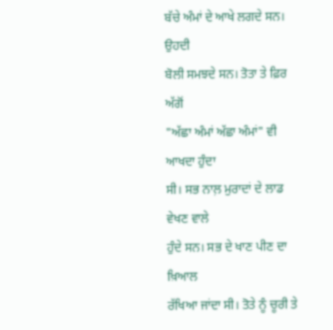ਬੱਚੇ ਅੰਮਾਂ ਦੇ ਆਖੇ ਲਗਦੇ ਸਨ। ਉਹਦੀ
ਬੋਲੀ ਸਮਝਦੇ ਸਨ। ਤੋਤਾ ਤੇ ਫ਼ਿਰ ਅੱਗੋਂ
"ਅੱਛਾ ਅੰਮਾਂ ਅੱਛਾ ਅੰਮਾਂ" ਵੀ ਆਖਦਾ ਹੁੰਦਾ
ਸੀ। ਸਭ ਨਾਲ਼ ਮੁਰਾਦਾਂ ਦੇ ਲਾਡ ਵੇਖਣ ਵਾਲੇ
ਹੁੰਦੇ ਸਨ। ਸਭ ਦੇ ਖਾਣ ਪੀਣ ਦਾ ਖ਼ਿਆਲ
ਰੱਖਿਆ ਜਾਂਦਾ ਸੀ। ਤੋਤੇ ਨੂੰ ਚੂਰੀ ਤੇ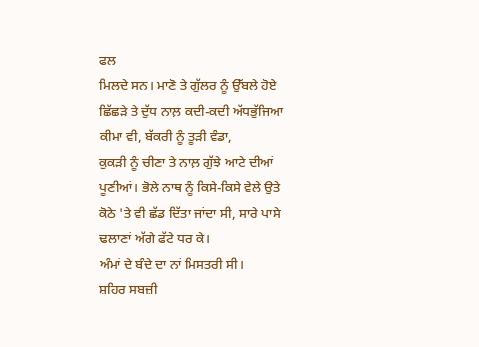ਫਲ
ਮਿਲਦੇ ਸਨ। ਮਾਣੋ ਤੇ ਗੁੱਲਰ ਨੂੰ ਉੱਬਲੇ ਹੋਏ
ਛਿੱਛੜੇ ਤੇ ਦੁੱਧ ਨਾਲ਼ ਕਦੀ-ਕਦੀ ਅੱਧਭੁੱਜਿਆ
ਕੀਮਾ ਵੀ, ਬੱਕਰੀ ਨੂੰ ਤੂੜੀ ਵੰਡਾ,
ਕੁਕੜੀ ਨੂੰ ਚੀਣਾ ਤੇ ਨਾਲ਼ ਗੁੱਝੇ ਆਟੇ ਦੀਆਂ
ਪੂਣੀਆਂ। ਭੋਲੇ ਨਾਥ ਨੂੰ ਕਿਸੇ-ਕਿਸੇ ਵੇਲੇ ਉਤੇ
ਕੋਠੇ 'ਤੇ ਵੀ ਛੱਡ ਦਿੱਤਾ ਜਾਂਦਾ ਸੀ, ਸਾਰੇ ਪਾਸੇ
ਢਲਾਣਾਂ ਅੱਗੇ ਫੱਟੇ ਧਰ ਕੇ।
ਅੰਮਾਂ ਦੇ ਬੰਦੇ ਦਾ ਨਾਂ ਮਿਸਤਰੀ ਸੀ।
ਸ਼ਹਿਰ ਸਬਜ਼ੀ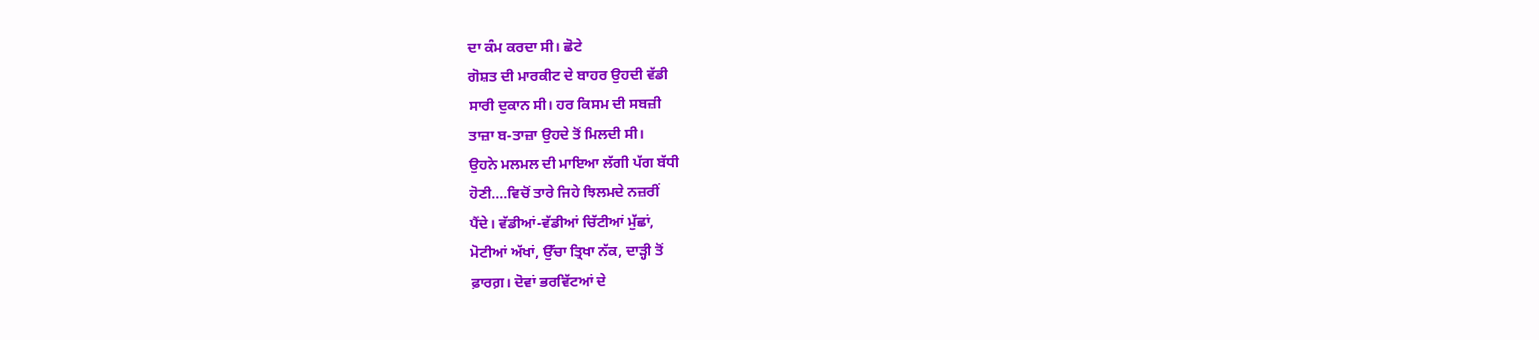ਦਾ ਕੰਮ ਕਰਦਾ ਸੀ। ਛੋਟੇ
ਗੋਸ਼ਤ ਦੀ ਮਾਰਕੀਟ ਦੇ ਬਾਹਰ ਉਹਦੀ ਵੱਡੀ
ਸਾਰੀ ਦੁਕਾਨ ਸੀ। ਹਰ ਕਿਸਮ ਦੀ ਸਬਜ਼ੀ
ਤਾਜ਼ਾ ਬ-ਤਾਜ਼ਾ ਉਹਦੇ ਤੋਂ ਮਿਲਦੀ ਸੀ।
ਉਹਨੇ ਮਲਮਲ ਦੀ ਮਾਇਆ ਲੱਗੀ ਪੱਗ ਬੱਧੀ
ਹੋਣੀ....ਵਿਚੋਂ ਤਾਰੇ ਜਿਹੇ ਝਿਲਮਦੇ ਨਜ਼ਰੀਂ
ਪੈਂਦੇ। ਵੱਡੀਆਂ-ਵੱਡੀਆਂ ਚਿੱਟੀਆਂ ਮੁੱਛਾਂ,
ਮੋਟੀਆਂ ਅੱਖਾਂ, ਉੱਚਾ ਤ੍ਰਿਖਾ ਨੱਕ, ਦਾੜ੍ਹੀ ਤੋਂ
ਫ਼ਾਰਗ਼। ਦੋਵਾਂ ਭਰਵਿੱਟਆਂ ਦੇ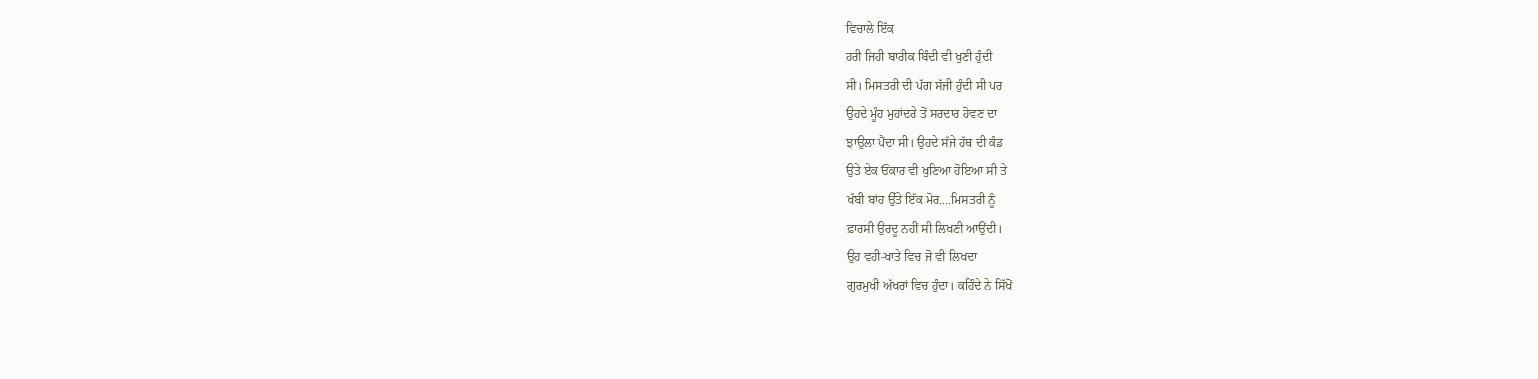ਵਿਚਾਲੇ ਇੱਕ
ਹਰੀ ਜਿਹੀ ਬਾਰੀਕ ਬਿੰਦੀ ਵੀ ਖੁਣੀ ਹੁੰਦੀ
ਸੀ। ਮਿਸਤਰੀ ਦੀ ਪੱਗ ਸੱਜੀ ਹੁੰਦੀ ਸੀ ਪਰ
ਉਹਦੇ ਮੂੰਹ ਮੁਹਾਂਦਰੇ ਤੋਂ ਸਰਦਾਰ ਹੋਵਣ ਦਾ
ਝਾਉਲਾ ਪੈਂਦਾ ਸੀ। ਉਹਦੇ ਸੱਜੇ ਹੱਥ ਦੀ ਕੰਡ
ਉਤੇ ਏਕ ਓਂਕਾਰ ਵੀ ਖੁਣਿਆ ਹੋਇਆ ਸੀ ਤੇ
ਖੱਬੀ ਬਾਂਹ ਉੱਤੇ ਇੱਕ ਮੋਰ....ਮਿਸਤਰੀ ਨੂੰ
ਫ਼ਾਰਸੀ ਉਰਦੂ ਨਹੀਂ ਸੀ ਲਿਖਣੀ ਆਉਂਦੀ।
ਉਹ ਵਹੀ-ਖਾਤੇ ਵਿਚ ਜੋ ਵੀ ਲਿਖਦਾ
ਗੁਰਮੁਖੀ ਅੱਖਰਾਂ ਵਿਚ ਹੁੰਦਾ। ਕਹਿੰਦੇ ਨੇ ਸਿੱਖੋਂ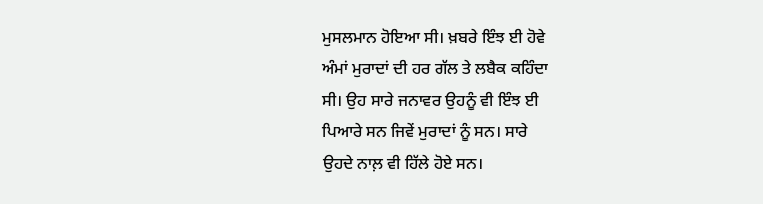ਮੁਸਲਮਾਨ ਹੋਇਆ ਸੀ। ਖ਼ਬਰੇ ਇੰਝ ਈ ਹੋਵੇ
ਅੰਮਾਂ ਮੁਰਾਦਾਂ ਦੀ ਹਰ ਗੱਲ ਤੇ ਲਬੈਕ ਕਹਿੰਦਾ
ਸੀ। ਉਹ ਸਾਰੇ ਜਨਾਵਰ ਉਹਨੂੰ ਵੀ ਇੰਝ ਈ
ਪਿਆਰੇ ਸਨ ਜਿਵੇਂ ਮੁਰਾਦਾਂ ਨੂੰ ਸਨ। ਸਾਰੇ
ਉਹਦੇ ਨਾਲ਼ ਵੀ ਹਿੱਲੇ ਹੋਏ ਸਨ।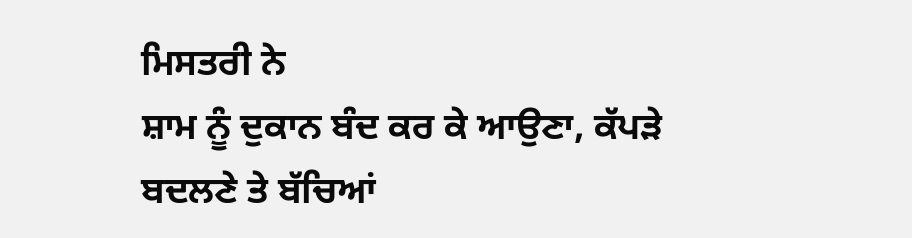ਮਿਸਤਰੀ ਨੇ
ਸ਼ਾਮ ਨੂੰ ਦੁਕਾਨ ਬੰਦ ਕਰ ਕੇ ਆਉਣਾ, ਕੱਪੜੇ
ਬਦਲਣੇ ਤੇ ਬੱਚਿਆਂ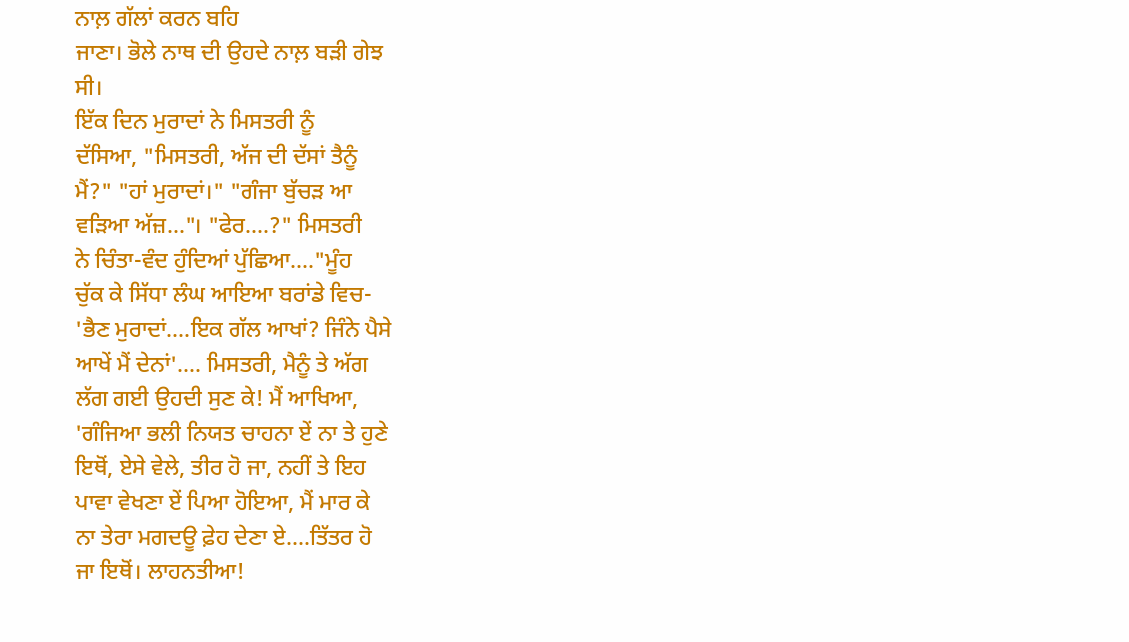ਨਾਲ਼ ਗੱਲਾਂ ਕਰਨ ਬਹਿ
ਜਾਣਾ। ਭੋਲੇ ਨਾਥ ਦੀ ਉਹਦੇ ਨਾਲ਼ ਬੜੀ ਗੇਝ
ਸੀ।
ਇੱਕ ਦਿਨ ਮੁਰਾਦਾਂ ਨੇ ਮਿਸਤਰੀ ਨੂੰ
ਦੱਸਿਆ, "ਮਿਸਤਰੀ, ਅੱਜ ਦੀ ਦੱਸਾਂ ਤੈਨੂੰ
ਮੈਂ?" "ਹਾਂ ਮੁਰਾਦਾਂ।" "ਗੰਜਾ ਬੁੱਚੜ ਆ
ਵੜਿਆ ਅੱਜ਼..."। "ਫੇਰ....?" ਮਿਸਤਰੀ
ਨੇ ਚਿੰਤਾ-ਵੰਦ ਹੁੰਦਿਆਂ ਪੁੱਛਿਆ...."ਮੂੰਹ
ਚੁੱਕ ਕੇ ਸਿੱਧਾ ਲੰਘ ਆਇਆ ਬਰਾਂਡੇ ਵਿਚ-
'ਭੈਣ ਮੁਰਾਦਾਂ....ਇਕ ਗੱਲ ਆਖਾਂ? ਜਿੰਨੇ ਪੈਸੇ
ਆਖੇਂ ਮੈਂ ਦੇਨਾਂ'.... ਮਿਸਤਰੀ, ਮੈਨੂੰ ਤੇ ਅੱਗ
ਲੱਗ ਗਈ ਉਹਦੀ ਸੁਣ ਕੇ! ਮੈਂ ਆਖਿਆ,
'ਗੰਜਿਆ ਭਲੀ ਨਿਯਤ ਚਾਹਨਾ ਏਂ ਨਾ ਤੇ ਹੁਣੇ
ਇਥੋਂ, ਏਸੇ ਵੇਲੇ, ਤੀਰ ਹੋ ਜਾ, ਨਹੀਂ ਤੇ ਇਹ
ਪਾਵਾ ਵੇਖਣਾ ਏਂ ਪਿਆ ਹੋਇਆ, ਮੈਂ ਮਾਰ ਕੇ
ਨਾ ਤੇਰਾ ਮਗਦਊ ਫ਼ੇਹ ਦੇਣਾ ਏ....ਤਿੱਤਰ ਹੋ
ਜਾ ਇਥੋਂ। ਲਾਹਨਤੀਆ!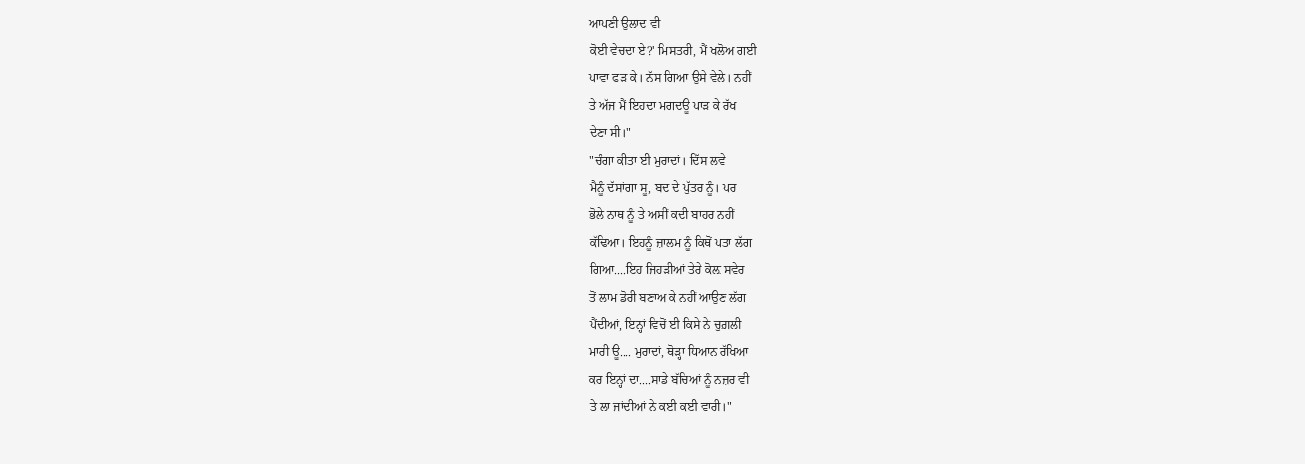ਆਪਣੀ ਉਲਾਦ ਵੀ
ਕੋਈ ਵੇਚਦਾ ਏ?' ਮਿਸਤਰੀ, ਮੈਂ ਖਲੋਅ ਗਈ
ਪਾਵਾ ਫੜ ਕੇ। ਨੱਸ ਗਿਆ ਉਸੇ ਵੇਲੇ। ਨਹੀਂ
ਤੇ ਅੱਜ ਮੈਂ ਇਹਦਾ ਮਗਦਊ ਪਾੜ ਕੇ ਰੱਖ
ਦੇਣਾ ਸੀ।"
"ਚੰਗਾ ਕੀਤਾ ਈ ਮੁਰਾਦਾਂ। ਦਿੱਸ ਲਵੇ
ਮੈਨੂੰ ਦੱਸਾਂਗਾ ਸੂ, ਬਦ ਦੇ ਪੁੱਤਰ ਨੂੰ। ਪਰ
ਭੋਲੇ ਨਾਥ ਨੂੰ ਤੇ ਅਸੀਂ ਕਦੀ ਬਾਹਰ ਨਹੀਂ
ਕੱਢਿਆ। ਇਹਨੂੰ ਜ਼ਾਲਮ ਨੂੰ ਕਿਥੋਂ ਪਤਾ ਲੱਗ
ਗਿਆ....ਇਹ ਜਿਹੜੀਆਂ ਤੇਰੇ ਕੋਲ਼ ਸਵੇਰ
ਤੋਂ ਲਾਮ ਡੋਰੀ ਬਣਾਅ ਕੇ ਨਹੀਂ ਆਉਣ ਲੱਗ
ਪੈਂਦੀਆਂ, ਇਨ੍ਹਾਂ ਵਿਚੋਂ ਈ ਕਿਸੇ ਨੇ ਚੁਗ਼ਲੀ
ਮਾਰੀ ਊ.... ਮੁਰਾਦਾਂ, ਥੋੜ੍ਹਾ ਧਿਆਨ ਰੱਖਿਆ
ਕਰ ਇਨ੍ਹਾਂ ਦਾ....ਸਾਡੇ ਬੱਚਿਆਂ ਨੂੰ ਨਜ਼ਰ ਵੀ
ਤੇ ਲਾ ਜਾਂਦੀਆਂ ਨੇ ਕਈ ਕਈ ਵਾਰੀ।"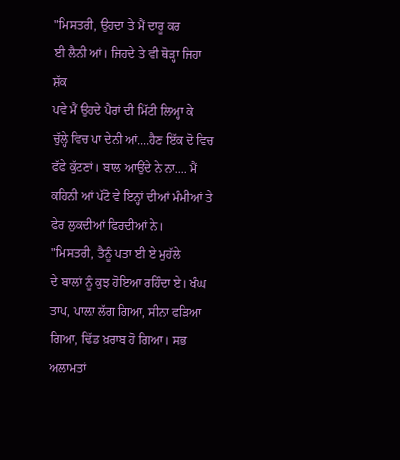"ਮਿਸਤਰੀ, ਉਹਦਾ ਤੇ ਮੈਂ ਦਾਰੂ ਕਰ
ਈ ਲੈਨੀ ਆਂ। ਜਿਹਦੇ ਤੇ ਵੀ ਥੋੜ੍ਹਾ ਜਿਹਾ ਸ਼ੱਕ
ਪਵੇ ਮੈਂ ਉਹਦੇ ਪੈਰਾਂ ਦੀ ਮਿੱਟੀ ਲਿਅ੍ਹਾ ਕੇ
ਚੁੱਲ੍ਹੇ ਵਿਚ ਪਾ ਦੇਨੀ ਆਂ....ਹੈਣ ਇੱਕ ਦੋ ਵਿਚ
ਫੱਫੇ ਕੁੱਟਣਾਂ। ਬਾਲ ਆਉਂਦੇ ਨੇ ਨਾ.... ਮੈਂ
ਕਹਿਨੀ ਆਂ ਪੱਟੋ ਵੇ ਇਨ੍ਹਾਂ ਦੀਆਂ ਮੰਮੀਆਂ ਤੇ
ਫੇਰ ਲੁਕਦੀਆਂ ਫਿਰਦੀਆਂ ਨੇ।
"ਮਿਸਤਰੀ, ਤੈਨੂੰ ਪਤਾ ਈ ਏ ਮੁਹੱਲੇ
ਦੇ ਬਾਲਾਂ ਨੂੰ ਕੁਝ ਹੋਇਆ ਰਹਿੰਦਾ ਏ। ਖੰਘ
ਤਾਪ, ਪਾਲ਼ਾ ਲੱਗ ਗਿਆ, ਸੀਨਾ ਫੜਿਆ
ਗਿਆ, ਢਿੱਡ ਖ਼ਰਾਬ ਹੋ ਗਿਆ। ਸਭ ਅਲਾਮਤਾਂ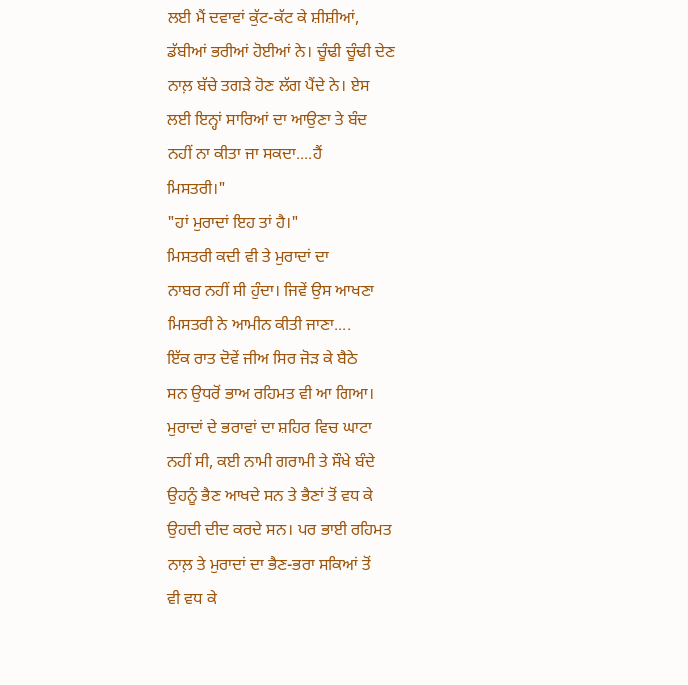ਲਈ ਮੈਂ ਦਵਾਵਾਂ ਕੁੱਟ-ਕੱਟ ਕੇ ਸ਼ੀਸ਼ੀਆਂ,
ਡੱਬੀਆਂ ਭਰੀਆਂ ਹੋਈਆਂ ਨੇ। ਚੂੰਢੀ ਚੂੰਢੀ ਦੇਣ
ਨਾਲ਼ ਬੱਚੇ ਤਗੜੇ ਹੋਣ ਲੱਗ ਪੈਂਦੇ ਨੇ। ਏਸ
ਲਈ ਇਨ੍ਹਾਂ ਸਾਰਿਆਂ ਦਾ ਆਉਣਾ ਤੇ ਬੰਦ
ਨਹੀਂ ਨਾ ਕੀਤਾ ਜਾ ਸਕਦਾ....ਹੈਂ
ਮਿਸਤਰੀ।"
"ਹਾਂ ਮੁਰਾਦਾਂ ਇਹ ਤਾਂ ਹੈ।"
ਮਿਸਤਰੀ ਕਦੀ ਵੀ ਤੇ ਮੁਰਾਦਾਂ ਦਾ
ਨਾਬਰ ਨਹੀਂ ਸੀ ਹੁੰਦਾ। ਜਿਵੇਂ ਉਸ ਆਖਣਾ
ਮਿਸਤਰੀ ਨੇ ਆਮੀਨ ਕੀਤੀ ਜਾਣਾ....
ਇੱਕ ਰਾਤ ਦੋਵੇਂ ਜੀਅ ਸਿਰ ਜੋੜ ਕੇ ਬੈਠੇ
ਸਨ ਉਧਰੋਂ ਭਾਅ ਰਹਿਮਤ ਵੀ ਆ ਗਿਆ।
ਮੁਰਾਦਾਂ ਦੇ ਭਰਾਵਾਂ ਦਾ ਸ਼ਹਿਰ ਵਿਚ ਘਾਟਾ
ਨਹੀਂ ਸੀ, ਕਈ ਨਾਮੀ ਗਰਾਮੀ ਤੇ ਸੌਖੇ ਬੰਦੇ
ਉਹਨੂੰ ਭੈਣ ਆਖਦੇ ਸਨ ਤੇ ਭੈਣਾਂ ਤੋਂ ਵਧ ਕੇ
ਉਹਦੀ ਦੀਦ ਕਰਦੇ ਸਨ। ਪਰ ਭਾਈ ਰਹਿਮਤ
ਨਾਲ਼ ਤੇ ਮੁਰਾਦਾਂ ਦਾ ਭੈਣ-ਭਰਾ ਸਕਿਆਂ ਤੋਂ
ਵੀ ਵਧ ਕੇ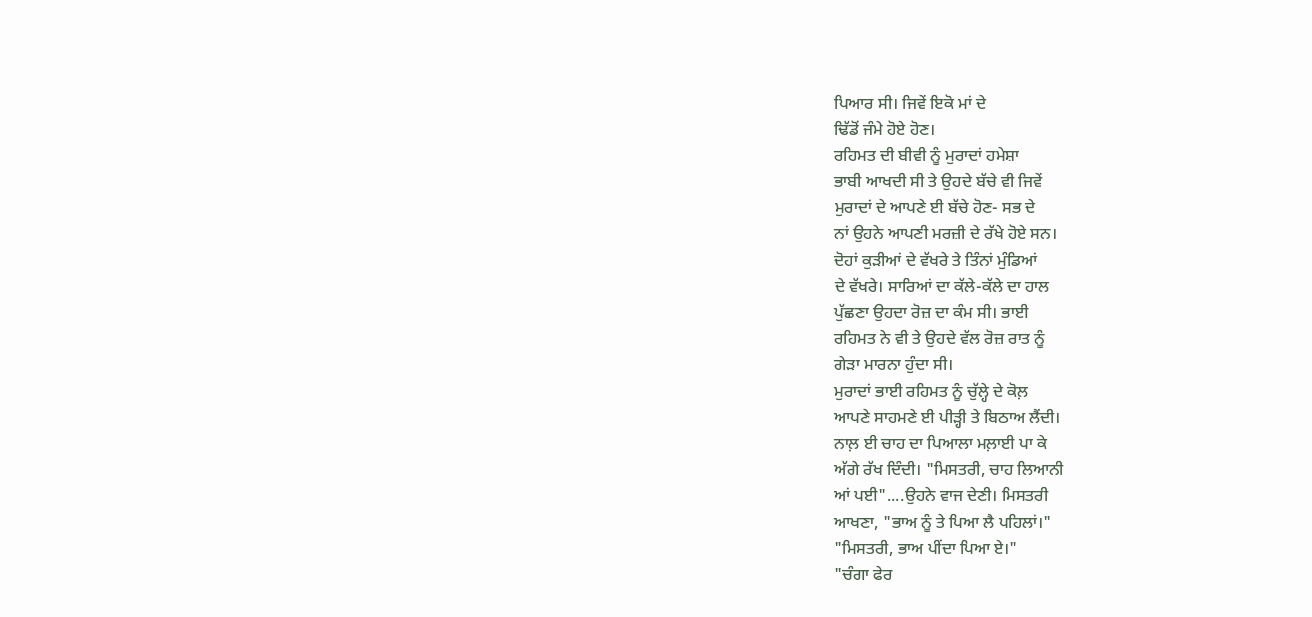ਪਿਆਰ ਸੀ। ਜਿਵੇਂ ਇਕੋ ਮਾਂ ਦੇ
ਢਿੱਡੋਂ ਜੰਮੇ ਹੋਏ ਹੋਣ।
ਰਹਿਮਤ ਦੀ ਬੀਵੀ ਨੂੰ ਮੁਰਾਦਾਂ ਹਮੇਸ਼ਾ
ਭਾਬੀ ਆਖਦੀ ਸੀ ਤੇ ਉਹਦੇ ਬੱਚੇ ਵੀ ਜਿਵੇਂ
ਮੁਰਾਦਾਂ ਦੇ ਆਪਣੇ ਈ ਬੱਚੇ ਹੋਣ- ਸਭ ਦੇ
ਨਾਂ ਉਹਨੇ ਆਪਣੀ ਮਰਜ਼ੀ ਦੇ ਰੱਖੇ ਹੋਏ ਸਨ।
ਦੋਹਾਂ ਕੁੜੀਆਂ ਦੇ ਵੱਖਰੇ ਤੇ ਤਿੰਨਾਂ ਮੁੰਡਿਆਂ
ਦੇ ਵੱਖਰੇ। ਸਾਰਿਆਂ ਦਾ ਕੱਲੇ-ਕੱਲੇ ਦਾ ਹਾਲ
ਪੁੱਛਣਾ ਉਹਦਾ ਰੋਜ਼ ਦਾ ਕੰਮ ਸੀ। ਭਾਈ
ਰਹਿਮਤ ਨੇ ਵੀ ਤੇ ਉਹਦੇ ਵੱਲ ਰੋਜ਼ ਰਾਤ ਨੂੰ
ਗੇੜਾ ਮਾਰਨਾ ਹੁੰਦਾ ਸੀ।
ਮੁਰਾਦਾਂ ਭਾਈ ਰਹਿਮਤ ਨੂੰ ਚੁੱਲ੍ਹੇ ਦੇ ਕੋਲ਼
ਆਪਣੇ ਸਾਹਮਣੇ ਈ ਪੀੜ੍ਹੀ ਤੇ ਬਿਠਾਅ ਲੈਂਦੀ।
ਨਾਲ਼ ਈ ਚਾਹ ਦਾ ਪਿਆਲਾ ਮਲ਼ਾਈ ਪਾ ਕੇ
ਅੱਗੇ ਰੱਖ ਦਿੰਦੀ। "ਮਿਸਤਰੀ, ਚਾਹ ਲਿਆਨੀ
ਆਂ ਪਈ"....ਉਹਨੇ ਵਾਜ ਦੇਣੀ। ਮਿਸਤਰੀ
ਆਖਣਾ, "ਭਾਅ ਨੂੰ ਤੇ ਪਿਆ ਲੈ ਪਹਿਲਾਂ।"
"ਮਿਸਤਰੀ, ਭਾਅ ਪੀਂਦਾ ਪਿਆ ਏ।"
"ਚੰਗਾ ਫੇਰ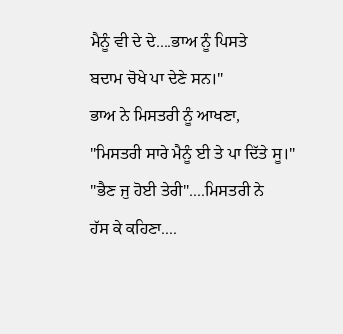ਮੈਨੂੰ ਵੀ ਦੇ ਦੇ....ਭਾਅ ਨੂੰ ਪਿਸਤੇ
ਬਦਾਮ ਚੋਖੇ ਪਾ ਦੇਣੇ ਸਨ।"
ਭਾਅ ਨੇ ਮਿਸਤਰੀ ਨੂੰ ਆਖਣਾ,
"ਮਿਸਤਰੀ ਸਾਰੇ ਮੈਨੂੰ ਈ ਤੇ ਪਾ ਦਿੱਤੇ ਸੂ।"
"ਭੈਣ ਜੁ ਹੋਈ ਤੇਰੀ"....ਮਿਸਤਰੀ ਨੇ
ਹੱਸ ਕੇ ਕਹਿਣਾ....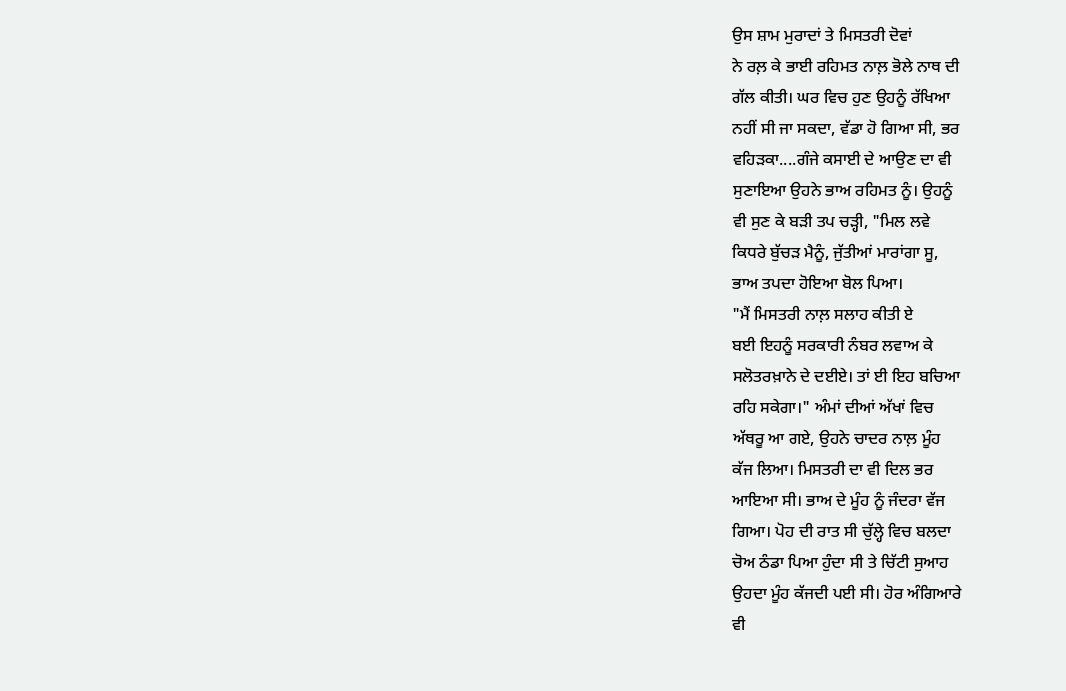ਉਸ ਸ਼ਾਮ ਮੁਰਾਦਾਂ ਤੇ ਮਿਸਤਰੀ ਦੋਵਾਂ
ਨੇ ਰਲ਼ ਕੇ ਭਾਈ ਰਹਿਮਤ ਨਾਲ਼ ਭੋਲੇ ਨਾਥ ਦੀ
ਗੱਲ ਕੀਤੀ। ਘਰ ਵਿਚ ਹੁਣ ਉਹਨੂੰ ਰੱਖਿਆ
ਨਹੀਂ ਸੀ ਜਾ ਸਕਦਾ, ਵੱਡਾ ਹੋ ਗਿਆ ਸੀ, ਭਰ
ਵਹਿੜਕਾ....ਗੰਜੇ ਕਸਾਈ ਦੇ ਆਉਣ ਦਾ ਵੀ
ਸੁਣਾਇਆ ਉਹਨੇ ਭਾਅ ਰਹਿਮਤ ਨੂੰ। ਉਹਨੂੰ
ਵੀ ਸੁਣ ਕੇ ਬੜੀ ਤਪ ਚੜ੍ਹੀ, "ਮਿਲ ਲਵੇ
ਕਿਧਰੇ ਬੁੱਚੜ ਮੈਨੂੰ, ਜੁੱਤੀਆਂ ਮਾਰਾਂਗਾ ਸੂ,
ਭਾਅ ਤਪਦਾ ਹੋਇਆ ਬੋਲ ਪਿਆ।
"ਮੈਂ ਮਿਸਤਰੀ ਨਾਲ਼ ਸਲਾਹ ਕੀਤੀ ਏ
ਬਈ ਇਹਨੂੰ ਸਰਕਾਰੀ ਨੰਬਰ ਲਵਾਅ ਕੇ
ਸਲੋਤਰਖ਼ਾਨੇ ਦੇ ਦਈਏ। ਤਾਂ ਈ ਇਹ ਬਚਿਆ
ਰਹਿ ਸਕੇਗਾ।" ਅੰਮਾਂ ਦੀਆਂ ਅੱਖਾਂ ਵਿਚ
ਅੱਥਰੂ ਆ ਗਏ, ਉਹਨੇ ਚਾਦਰ ਨਾਲ਼ ਮੂੰਹ
ਕੱਜ ਲਿਆ। ਮਿਸਤਰੀ ਦਾ ਵੀ ਦਿਲ ਭਰ
ਆਇਆ ਸੀ। ਭਾਅ ਦੇ ਮੂੰਹ ਨੂੰ ਜੰਦਰਾ ਵੱਜ
ਗਿਆ। ਪੋਹ ਦੀ ਰਾਤ ਸੀ ਚੁੱਲ੍ਹੇ ਵਿਚ ਬਲਦਾ
ਚੋਅ ਠੰਡਾ ਪਿਆ ਹੁੰਦਾ ਸੀ ਤੇ ਚਿੱਟੀ ਸੁਆਹ
ਉਹਦਾ ਮੂੰਹ ਕੱਜਦੀ ਪਈ ਸੀ। ਹੋਰ ਅੰਗਿਆਰੇ
ਵੀ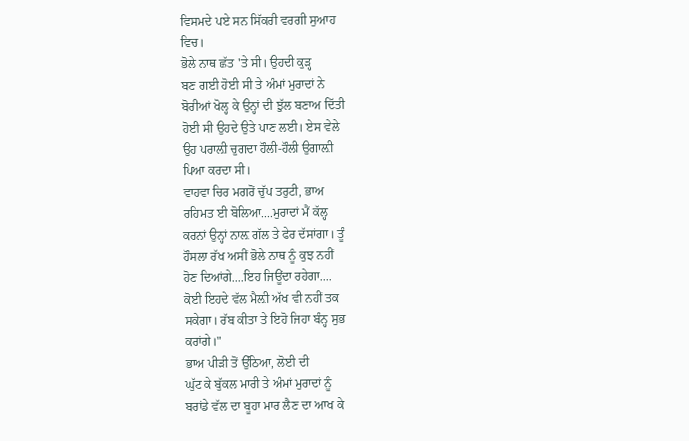ਵਿਸਮਦੇ ਪਏ ਸਨ ਸਿੱਕਰੀ ਵਰਗੀ ਸੁਆਹ
ਵਿਚ।
ਭੋਲੇ ਨਾਥ ਛੱਤ 'ਤੇ ਸੀ। ਉਹਦੀ ਕੁੜ੍ਹ
ਬਣ ਗਈ ਹੋਈ ਸੀ ਤੇ ਅੰਮਾਂ ਮੁਰਾਦਾਂ ਨੇ
ਬੋਰੀਆਂ ਖੋਲ੍ਹ ਕੇ ਉਨ੍ਹਾਂ ਦੀ ਝੁੱਲ ਬਣਾਅ ਦਿੱਤੀ
ਹੋਈ ਸੀ ਉਹਦੇ ਉਤੇ ਪਾਣ ਲਈ। ਏਸ ਵੇਲੇ
ਉਹ ਪਰਾਲ਼ੀ ਚੁਗਦਾ ਹੌਲੀ-ਹੌਲੀ ਉਗਾਲ਼ੀ
ਪਿਆ ਕਰਦਾ ਸੀ।
ਵਾਹਵਾ ਚਿਰ ਮਗਰੋਂ ਚੁੱਪ ਤਰੁਟੀ, ਭਾਅ
ਰਹਿਮਤ ਈ ਬੋਲਿਆ....ਮੁਰਾਦਾਂ ਮੈਂ ਕੱਲ੍ਹ
ਕਰਨਾਂ ਉਨ੍ਹਾਂ ਨਾਲ਼ ਗੱਲ ਤੇ ਫੇਰ ਦੱਸਾਂਗਾ। ਤੂੰ
ਹੌਸਲਾ ਰੱਖ ਅਸੀਂ ਭੋਲੇ ਨਾਥ ਨੂੰ ਕੁਝ ਨਹੀਂ
ਹੋਣ ਦਿਆਂਗੇ....ਇਹ ਜਿਊਂਦਾ ਰਹੇਗਾ....
ਕੋਈ ਇਹਦੇ ਵੱਲ ਮੈਲ਼ੀ ਅੱਖ ਵੀ ਨਹੀਂ ਤਕ
ਸਕੇਗਾ। ਰੱਬ ਕੀਤਾ ਤੇ ਇਹੋ ਜਿਹਾ ਬੰਨ੍ਹ ਸੁਭ
ਕਰਾਂਗੇ।"
ਭਾਅ ਪੀੜੀ ਤੋਂ ਉੱਠਿਆ, ਲੋਈ ਦੀ
ਘੁੱਟ ਕੇ ਬੁੱਕਲ ਮਾਰੀ ਤੇ ਅੰਮਾਂ ਮੁਰਾਦਾਂ ਨੂੰ
ਬਰਾਂਡੇ ਵੱਲ ਦਾ ਬੂਹਾ ਮਾਰ ਲੈਣ ਦਾ ਆਖ ਕੇ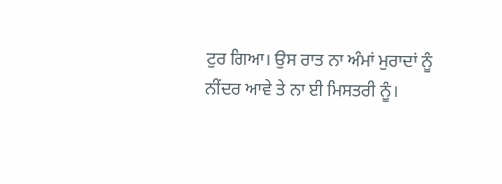ਟੁਰ ਗਿਆ। ਉਸ ਰਾਤ ਨਾ ਅੰਮਾਂ ਮੁਰਾਦਾਂ ਨੂੰ
ਨੀਂਦਰ ਆਵੇ ਤੇ ਨਾ ਈ ਮਿਸਤਰੀ ਨੂੰ।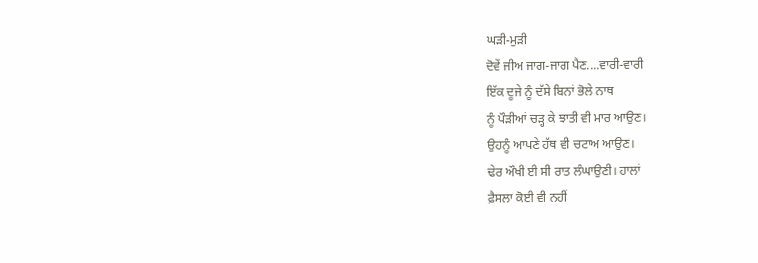ਘੜੀ-ਮੁੜੀ
ਦੋਵੇਂ ਜੀਅ ਜਾਗ-ਜਾਗ ਪੈਣ....ਵਾਰੀ-ਵਾਰੀ
ਇੱਕ ਦੂਜੇ ਨੂੰ ਦੱਸੇ ਬਿਨਾਂ ਭੋਲੇ ਨਾਥ
ਨੂੰ ਪੌੜੀਆਂ ਚੜ੍ਹ ਕੇ ਝਾਤੀ ਵੀ ਮਾਰ ਆਉਣ।
ਉਹਨੂੰ ਆਪਣੇ ਹੱਥ ਵੀ ਚਟਾਅ ਆਉਣ।
ਢੇਰ ਔਖੀ ਈ ਸੀ ਰਾਤ ਲੰਘਾਉਣੀ। ਹਾਲਾਂ
ਫ਼ੈਸਲਾ ਕੋਈ ਵੀ ਨਹੀਂ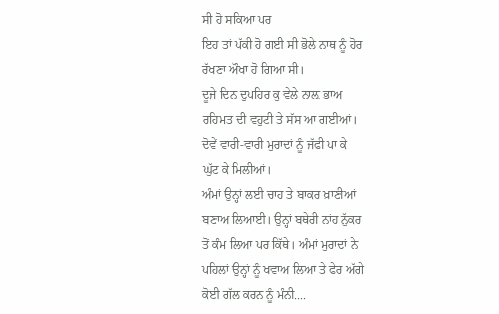ਸੀ ਹੋ ਸਕਿਆ ਪਰ
ਇਹ ਤਾਂ ਪੱਕੀ ਹੋ ਗਈ ਸੀ ਭੋਲੇ ਨਾਥ ਨੂੰ ਹੋਰ
ਰੱਖਣਾ ਔਖਾ ਹੋ ਗਿਆ ਸੀ।
ਦੂਜੇ ਦਿਨ ਦੁਪਹਿਰ ਕੁ ਵੇਲੇ ਨਾਲ਼ ਭਾਅ
ਰਹਿਮਤ ਦੀ ਵਹੁਟੀ ਤੇ ਸੱਸ ਆ ਗਈਆਂ।
ਦੋਵੇਂ ਵਾਰੀ-ਵਾਰੀ ਮੁਰਾਦਾਂ ਨੂੰ ਜੱਫੀ ਪਾ ਕੇ
ਘੁੱਟ ਕੇ ਮਿਲੀਆਂ।
ਅੰਮਾਂ ਉਨ੍ਹਾਂ ਲਈ ਚਾਹ ਤੇ ਬਾਕਰ ਖ਼ਾਣੀਆਂ
ਬਣਾਅ ਲਿਆਈ। ਉਨ੍ਹਾਂ ਬਥੇਰੀ ਨਾਂਹ ਨੁੱਕਰ
ਤੋਂ ਕੰਮ ਲਿਆ ਪਰ ਕਿੱਥੇ। ਅੰਮਾਂ ਮੁਰਾਦਾਂ ਨੇ
ਪਹਿਲਾਂ ਉਨ੍ਹਾਂ ਨੂੰ ਖਵਾਅ ਲਿਆ ਤੇ ਫੇਰ ਅੱਗੇ
ਕੋਈ ਗੱਲ ਕਰਨ ਨੂੰ ਮੰਨੀ....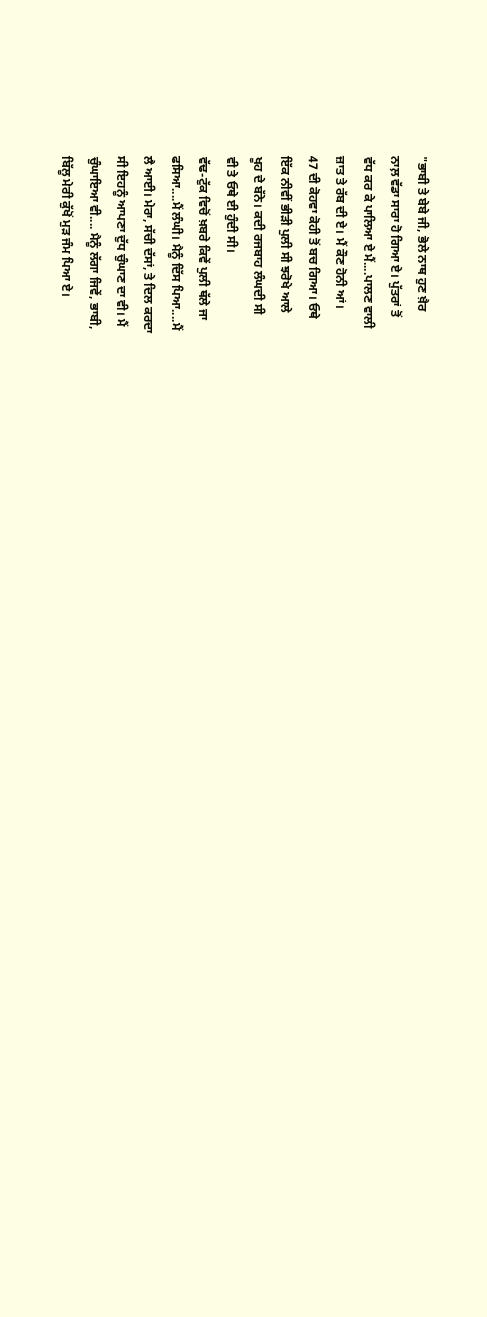"ਭਾਬੀ ਤੇ ਬੇਬੇ ਜੀ, ਭੋਲੇ ਨਾਥ ਹੁਣ ਖ਼ੈਰ
ਨਾਲ਼ ਵੱਡਾ ਸਾਰਾ ਹੋ ਗਿਆ ਏ। ਪੁੱਤਰਾਂ ਤੋਂ
ਵੱਧ ਕਰ ਕੇ ਪਾਲਿਆ ਏ ਮੈਂ....ਪਾਲਣ ਵਾਲੀ
ਜ਼ਾਤ ਤੇ ਰੱਬ ਦੀ ਏ। ਮੈਂ ਕੌਣ ਹੋਨੀ ਆਂ।
47 ਦੀ ਕੋਹਵਾ ਕੋਹੀ ਤੋਂ ਬਚ ਗਿਆ। ਓਥੇ
ਇੱਕ ਨੀਵੀਂ ਭੀੜੀ ਪੁਲੀ ਸੀ ਝਰੋਖੇ ਆਲੇ
ਖੂਹ ਦੇ ਬੱਨੇ। ਕਦੀ ਰਜਬਾਹ ਲੰਘਦੀ ਸੀ
ਵੀ ਤੇ ਓਥੇ ਈ ਹੁੰਦੀ ਸੀ।
ਵੱਢ-ਟੁੱਕ ਵਿਚੋਂ ਖ਼ਬਰੇ ਕਿਵੇਂ ਪੁਲੀ ਥੱਲੇ ਜਾ
ਫਸਿਆ....ਮੈਂ ਲੰਘੀ। ਮੈਨੂੰ ਦਿੱਸ ਪਿਆ....ਮੈਂ
ਲੈ ਆਈ। ਮੇਰਾ, ਸੱਚੀ ਦੱਸਾਂ, ਤੇ ਦਿਲ ਕਰਦਾ
ਸੀ ਇਹਨੂੰ ਆਪਣਾ ਦੁੱਧ ਚੁੰਘਾਣ ਦਾ ਵੀ। ਮੈਂ
ਚੁੰਘਾਇਆ ਵੀ.... ਮੈਨੂੰ ਲੱਗਾ ਜਿਵੇਂ, ਭਾਬੀ,
ਬਿੱਲੂ ਮੇਰੀ ਕੁੱਖੋਂ ਮੁੜ ਜੰਮ ਪਿਆ ਏ।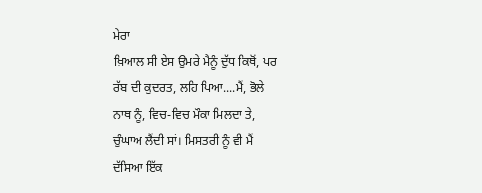ਮੇਰਾ
ਖ਼ਿਆਲ ਸੀ ਏਸ ਉਮਰੇ ਮੈਨੂੰ ਦੁੱਧ ਕਿਥੋਂ, ਪਰ
ਰੱਬ ਦੀ ਕੁਦਰਤ, ਲਹਿ ਪਿਆ....ਮੈਂ, ਭੋਲੇ
ਨਾਥ ਨੂੰ, ਵਿਚ-ਵਿਚ ਮੌਕਾ ਮਿਲਦਾ ਤੇ,
ਚੁੰਘਾਅ ਲੈਂਦੀ ਸਾਂ। ਮਿਸਤਰੀ ਨੂੰ ਵੀ ਮੈਂ
ਦੱਸਿਆ ਇੱਕ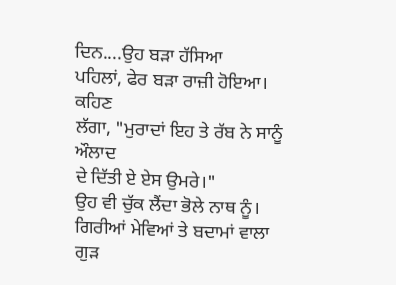ਦਿਨ....ਉਹ ਬੜਾ ਹੱਸਿਆ
ਪਹਿਲਾਂ, ਫੇਰ ਬੜਾ ਰਾਜ਼ੀ ਹੋਇਆ। ਕਹਿਣ
ਲੱਗਾ, "ਮੁਰਾਦਾਂ ਇਹ ਤੇ ਰੱਬ ਨੇ ਸਾਨੂੰ ਔਲਾਦ
ਦੇ ਦਿੱਤੀ ਏ ਏਸ ਉਮਰੇ।"
ਉਹ ਵੀ ਚੁੱਕ ਲੈਂਦਾ ਭੋਲੇ ਨਾਥ ਨੂੰ।
ਗਿਰੀਆਂ ਮੇਵਿਆਂ ਤੇ ਬਦਾਮਾਂ ਵਾਲਾ ਗੁੜ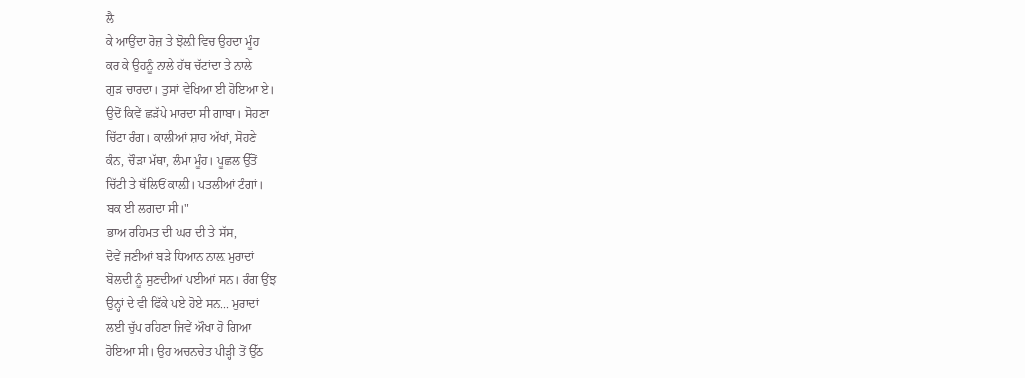ਲੈ
ਕੇ ਆਉਂਦਾ ਰੋਜ਼ ਤੇ ਝੋਲ਼ੀ ਵਿਚ ਉਹਦਾ ਮੂੰਹ
ਕਰ ਕੇ ਉਹਨੂੰ ਨਾਲੇ ਹੱਥ ਚੱਟਾਂਦਾ ਤੇ ਨਾਲੇ
ਗੁੜ ਚਾਰਦਾ। ਤੁਸਾਂ ਵੇਖਿਆ ਈ ਹੋਇਆ ਏ।
ਉਦੋਂ ਕਿਵੇਂ ਛੜੱਪੇ ਮਾਰਦਾ ਸੀ ਗਾਬਾ। ਸੋਹਣਾ
ਚਿੱਟਾ ਰੰਗ। ਕਾਲੀਆਂ ਸ਼ਾਹ ਅੱਖਾਂ, ਸੋਹਣੇ
ਕੰਨ, ਚੌੜਾ ਮੱਥਾ, ਲੰਮਾ ਮੂੰਹ। ਪੂਛਲ ਉੱਤੋਂ
ਚਿੱਟੀ ਤੇ ਥੱਲਿਓਂ ਕਾਲ਼ੀ। ਪਤਲੀਆਂ ਟੰਗਾਂ।
ਬਕ ਈ ਲਗਦਾ ਸੀ।"
ਭਾਅ ਰਹਿਮਤ ਦੀ ਘਰ ਦੀ ਤੇ ਸੱਸ,
ਦੋਵੇਂ ਜਣੀਆਂ ਬੜੇ ਧਿਆਨ ਨਾਲ਼ ਮੁਰਾਦਾਂ
ਬੋਲਦੀ ਨੂੰ ਸੁਣਦੀਆਂ ਪਈਆਂ ਸਨ। ਰੰਗ ਉਂਝ
ਉਨ੍ਹਾਂ ਦੇ ਵੀ ਫਿੱਕੇ ਪਏ ਹੋਏ ਸਨ... ਮੁਰਾਦਾਂ
ਲਈ ਚੁੱਪ ਰਹਿਣਾ ਜਿਵੇਂ ਔਖਾ ਹੋ ਗਿਆ
ਹੋਇਆ ਸੀ। ਉਹ ਅਚਨਚੇਤ ਪੀੜ੍ਹੀ ਤੋਂ ਉੱਠ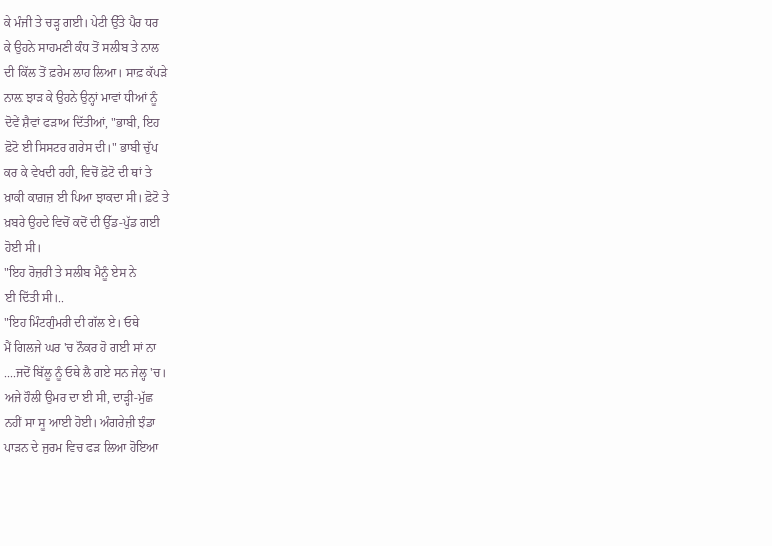ਕੇ ਮੰਜੀ ਤੇ ਚੜ੍ਹ ਗਈ। ਪੇਟੀ ਉੱਤੇ ਪੈਰ ਧਰ
ਕੇ ਉਹਨੇ ਸਾਹਮਣੀ ਕੰਧ ਤੋਂ ਸਲੀਬ ਤੇ ਨਾਲ
ਦੀ ਕਿੱਲ ਤੋਂ ਫ਼ਰੇਮ ਲਾਹ ਲਿਆ। ਸਾਫ਼ ਕੱਪੜੇ
ਨਾਲ਼ ਝਾੜ ਕੇ ਉਹਨੇ ਉਨ੍ਹਾਂ ਮਾਵਾਂ ਧੀਆਂ ਨੂੰ
ਦੋਵੇਂ ਸ਼ੈਵਾਂ ਫੜਾਅ ਦਿੱਤੀਆਂ, "ਭਾਬੀ, ਇਹ
ਫ਼ੋਟੋ ਈ ਸਿਸਟਰ ਗਰੇਸ ਦੀ।" ਭਾਬੀ ਚੁੱਪ
ਕਰ ਕੇ ਵੇਖਦੀ ਰਹੀ, ਵਿਚੋਂ ਫ਼ੋਟੋ ਦੀ ਥਾਂ ਤੇ
ਖ਼ਾਕੀ ਕਾਗ਼ਜ਼ ਈ ਪਿਆ ਝਾਕਦਾ ਸੀ। ਫ਼ੋਟੋ ਤੇ
ਖ਼ਬਰੇ ਉਹਦੇ ਵਿਚੋਂ ਕਦੋਂ ਦੀ ਉੱਡ-ਪੁੱਡ ਗਈ
ਹੋਈ ਸੀ।
"ਇਹ ਰੋਜ਼ਰੀ ਤੇ ਸਲੀਬ ਮੈਨੂੰ ਏਸ ਨੇ
ਈ ਦਿੱਤੀ ਸੀ।..
"ਇਹ ਮਿੰਟਗੁੰਮਰੀ ਦੀ ਗੱਲ ਏ। ਓਥੇ
ਮੈਂ ਗਿਲਜੇ ਘਰ 'ਚ ਨੌਕਰ ਹੋ ਗਈ ਸਾਂ ਨਾ
....ਜਦੋਂ ਬਿੱਲੂ ਨੂੰ ਓਥੇ ਲੈ ਗਏ ਸਨ ਜੇਲ੍ਹ 'ਚ।
ਅਜੇ ਹੌਲੀ ਉਮਰ ਦਾ ਈ ਸੀ, ਦਾੜ੍ਹੀ-ਮੁੱਛ
ਨਹੀਂ ਸਾ ਸੂ ਆਈ ਹੋਈ। ਅੰਗਰੇਜ਼ੀ ਝੰਡਾ
ਪਾੜਨ ਦੇ ਜੁਰਮ ਵਿਚ ਫੜ ਲਿਆ ਹੋਇਆ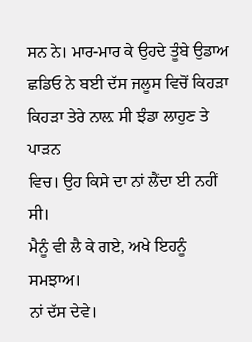ਸਨ ਨੇ। ਮਾਰ-ਮਾਰ ਕੇ ਉਹਦੇ ਤੂੰਬੇ ਉਡਾਅ
ਛਡਿਓ ਨੇ ਬਈ ਦੱਸ ਜਲੂਸ ਵਿਚੋਂ ਕਿਹੜਾ
ਕਿਹੜਾ ਤੇਰੇ ਨਾਲ਼ ਸੀ ਝੰਡਾ ਲਾਹੁਣ ਤੇ ਪਾੜਨ
ਵਿਚ। ਉਹ ਕਿਸੇ ਦਾ ਨਾਂ ਲੈਂਦਾ ਈ ਨਹੀਂ ਸੀ।
ਮੈਨੂੰ ਵੀ ਲੈ ਕੇ ਗਏ, ਅਖੇ ਇਹਨੂੰ ਸਮਝਾਅ।
ਨਾਂ ਦੱਸ ਦੇਵੇ।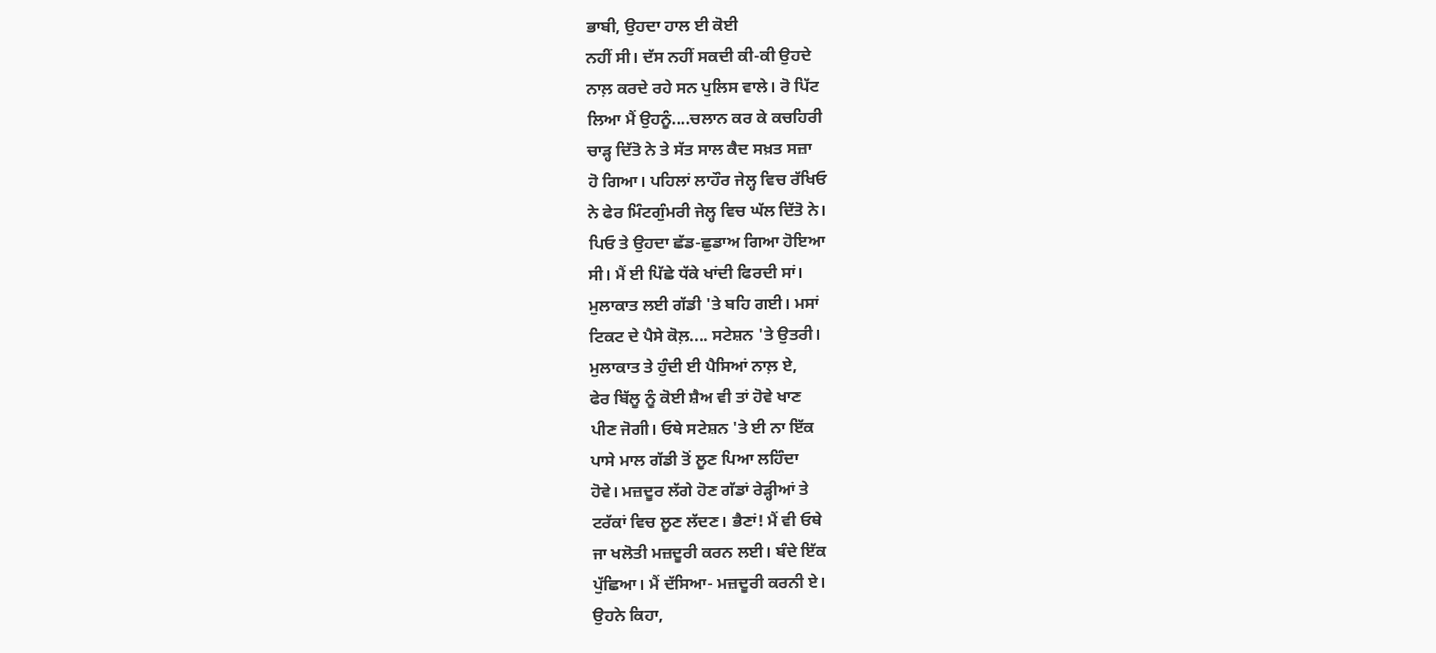ਭਾਬੀ, ਉਹਦਾ ਹਾਲ ਈ ਕੋਈ
ਨਹੀਂ ਸੀ। ਦੱਸ ਨਹੀਂ ਸਕਦੀ ਕੀ-ਕੀ ਉਹਦੇ
ਨਾਲ਼ ਕਰਦੇ ਰਹੇ ਸਨ ਪੁਲਿਸ ਵਾਲੇ। ਰੋ ਪਿੱਟ
ਲਿਆ ਮੈਂ ਉਹਨੂੰ....ਚਲਾਨ ਕਰ ਕੇ ਕਚਹਿਰੀ
ਚਾੜ੍ਹ ਦਿੱਤੋ ਨੇ ਤੇ ਸੱਤ ਸਾਲ ਕੈਦ ਸਖ਼ਤ ਸਜ਼ਾ
ਹੋ ਗਿਆ। ਪਹਿਲਾਂ ਲਾਹੌਰ ਜੇਲ੍ਹ ਵਿਚ ਰੱਖਿਓ
ਨੇ ਫੇਰ ਮਿੰਟਗੁੰਮਰੀ ਜੇਲ੍ਹ ਵਿਚ ਘੱਲ ਦਿੱਤੋ ਨੇ।
ਪਿਓ ਤੇ ਉਹਦਾ ਛੱਡ-ਛੁਡਾਅ ਗਿਆ ਹੋਇਆ
ਸੀ। ਮੈਂ ਈ ਪਿੱਛੇ ਧੱਕੇ ਖਾਂਦੀ ਫਿਰਦੀ ਸਾਂ।
ਮੁਲਾਕਾਤ ਲਈ ਗੱਡੀ 'ਤੇ ਬਹਿ ਗਈ। ਮਸਾਂ
ਟਿਕਟ ਦੇ ਪੈਸੇ ਕੋਲ਼.... ਸਟੇਸ਼ਨ 'ਤੇ ਉਤਰੀ।
ਮੁਲਾਕਾਤ ਤੇ ਹੁੰਦੀ ਈ ਪੈਸਿਆਂ ਨਾਲ਼ ਏ,
ਫੇਰ ਬਿੱਲੂ ਨੂੰ ਕੋਈ ਸ਼ੈਅ ਵੀ ਤਾਂ ਹੋਵੇ ਖਾਣ
ਪੀਣ ਜੋਗੀ। ਓਥੇ ਸਟੇਸ਼ਨ 'ਤੇ ਈ ਨਾ ਇੱਕ
ਪਾਸੇ ਮਾਲ ਗੱਡੀ ਤੋਂ ਲੂਣ ਪਿਆ ਲਹਿੰਦਾ
ਹੋਵੇ। ਮਜ਼ਦੂਰ ਲੱਗੇ ਹੋਣ ਗੱਡਾਂ ਰੇੜ੍ਹੀਆਂ ਤੇ
ਟਰੱਕਾਂ ਵਿਚ ਲੂਣ ਲੱਦਣ। ਭੈਣਾਂ! ਮੈਂ ਵੀ ਓਥੇ
ਜਾ ਖਲੋਤੀ ਮਜ਼ਦੂਰੀ ਕਰਨ ਲਈ। ਬੰਦੇ ਇੱਕ
ਪੁੱਛਿਆ। ਮੈਂ ਦੱਸਿਆ- ਮਜ਼ਦੂਰੀ ਕਰਨੀ ਏ।
ਉਹਨੇ ਕਿਹਾ,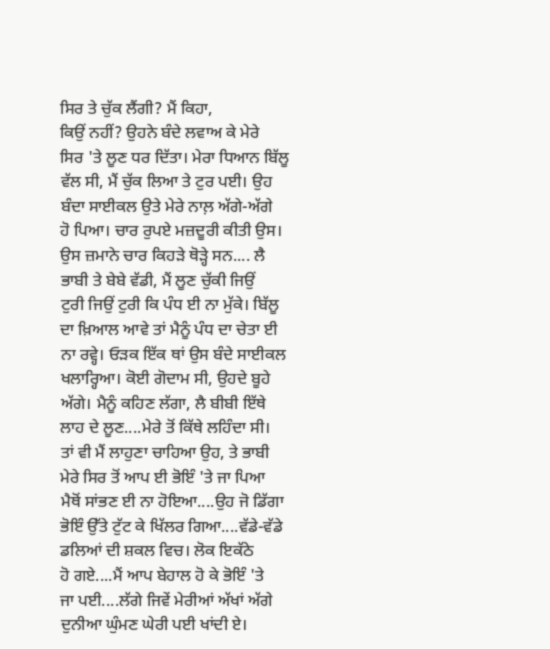ਸਿਰ ਤੇ ਚੁੱਕ ਲੈਂਗੀ? ਮੈਂ ਕਿਹਾ,
ਕਿਉਂ ਨਹੀਂ? ਉਹਨੇ ਬੰਦੇ ਲਵਾਅ ਕੇ ਮੇਰੇ
ਸਿਰ 'ਤੇ ਲੂਣ ਧਰ ਦਿੱਤਾ। ਮੇਰਾ ਧਿਆਨ ਬਿੱਲੂ
ਵੱਲ ਸੀ, ਮੈਂ ਚੁੱਕ ਲਿਆ ਤੇ ਟੁਰ ਪਈ। ਉਹ
ਬੰਦਾ ਸਾਈਕਲ ਉਤੇ ਮੇਰੇ ਨਾਲ਼ ਅੱਗੇ-ਅੱਗੇ
ਹੋ ਪਿਆ। ਚਾਰ ਰੁਪਏ ਮਜ਼ਦੂਰੀ ਕੀਤੀ ਉਸ।
ਉਸ ਜ਼ਮਾਨੇ ਚਾਰ ਕਿਹੜੇ ਥੋੜ੍ਹੇ ਸਨ.... ਲੈ
ਭਾਬੀ ਤੇ ਬੇਬੇ ਵੱਡੀ, ਮੈਂ ਲੂਣ ਚੁੱਕੀ ਜਿਉਂ
ਟੁਰੀ ਜਿਉਂ ਟੁਰੀ ਕਿ ਪੰਧ ਈ ਨਾ ਮੁੱਕੇ। ਬਿੱਲੂ
ਦਾ ਖ਼ਿਆਲ ਆਵੇ ਤਾਂ ਮੈਨੂੰ ਪੰਧ ਦਾ ਚੇਤਾ ਈ
ਨਾ ਰਵ੍ਹੇ। ਓੜਕ ਇੱਕ ਥਾਂ ਉਸ ਬੰਦੇ ਸਾਈਕਲ
ਖਲਾਰ੍ਹਿਆ। ਕੋਈ ਗੋਦਾਮ ਸੀ, ਉਹਦੇ ਬੂਹੇ
ਅੱਗੇ। ਮੈਨੂੰ ਕਹਿਣ ਲੱਗਾ, ਲੈ ਬੀਬੀ ਇੱਥੇ
ਲਾਹ ਦੇ ਲੂਣ....ਮੇਰੇ ਤੋਂ ਕਿੱਥੇ ਲਹਿੰਦਾ ਸੀ।
ਤਾਂ ਵੀ ਮੈਂ ਲਾਹੁਣਾ ਚਾਹਿਆ ਉਹ, ਤੇ ਭਾਬੀ
ਮੇਰੇ ਸਿਰ ਤੋਂ ਆਪ ਈ ਭੋਇੰ 'ਤੇ ਜਾ ਪਿਆ
ਮੈਥੋਂ ਸਾਂਭਣ ਈ ਨਾ ਹੋਇਆ....ਉਹ ਜੋ ਡਿੱਗਾ
ਭੋਇੰ ਉੱਤੇ ਟੁੱਟ ਕੇ ਖਿੱਲਰ ਗਿਆ....ਵੱਡੇ-ਵੱਡੇ
ਡਲਿਆਂ ਦੀ ਸ਼ਕਲ ਵਿਚ। ਲੋਕ ਇਕੱਠੇ
ਹੋ ਗਏ....ਮੈਂ ਆਪ ਬੇਹਾਲ ਹੋ ਕੇ ਭੋਇੰ 'ਤੇ
ਜਾ ਪਈ....ਲੱਗੇ ਜਿਵੇਂ ਮੇਰੀਆਂ ਅੱਖਾਂ ਅੱਗੇ
ਦੁਨੀਆ ਘੁੰਮਣ ਘੇਰੀ ਪਈ ਖਾਂਦੀ ਏ।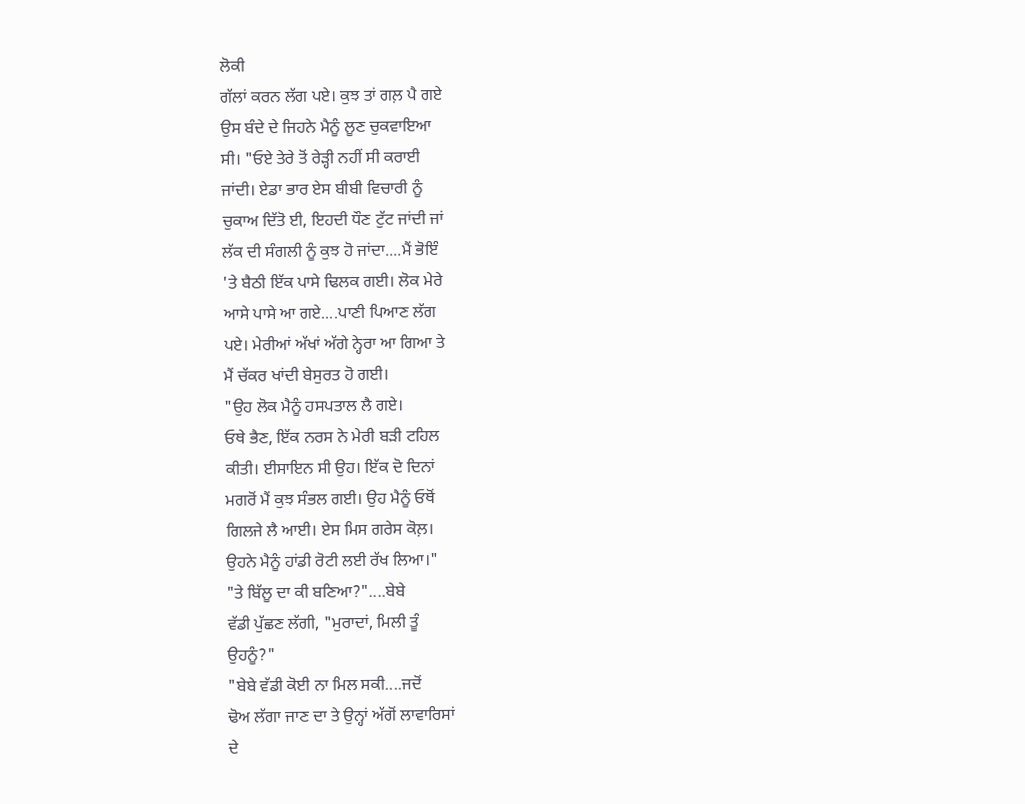ਲੋਕੀ
ਗੱਲਾਂ ਕਰਨ ਲੱਗ ਪਏ। ਕੁਝ ਤਾਂ ਗਲ਼ ਪੈ ਗਏ
ਉਸ ਬੰਦੇ ਦੇ ਜਿਹਨੇ ਮੈਨੂੰ ਲੂਣ ਚੁਕਵਾਇਆ
ਸੀ। "ਓਏ ਤੇਰੇ ਤੋਂ ਰੇੜ੍ਹੀ ਨਹੀਂ ਸੀ ਕਰਾਈ
ਜਾਂਦੀ। ਏਡਾ ਭਾਰ ਏਸ ਬੀਬੀ ਵਿਚਾਰੀ ਨੂੰ
ਚੁਕਾਅ ਦਿੱਤੋ ਈ, ਇਹਦੀ ਧੌਣ ਟੁੱਟ ਜਾਂਦੀ ਜਾਂ
ਲੱਕ ਦੀ ਸੰਗਲੀ ਨੂੰ ਕੁਝ ਹੋ ਜਾਂਦਾ....ਮੈਂ ਭੋਇੰ
'ਤੇ ਬੈਠੀ ਇੱਕ ਪਾਸੇ ਢਿਲਕ ਗਈ। ਲੋਕ ਮੇਰੇ
ਆਸੇ ਪਾਸੇ ਆ ਗਏ....ਪਾਣੀ ਪਿਆਣ ਲੱਗ
ਪਏ। ਮੇਰੀਆਂ ਅੱਖਾਂ ਅੱਗੇ ਨ੍ਹੇਰਾ ਆ ਗਿਆ ਤੇ
ਮੈਂ ਚੱਕਰ ਖਾਂਦੀ ਬੇਸੁਰਤ ਹੋ ਗਈ।
"ਉਹ ਲੋਕ ਮੈਨੂੰ ਹਸਪਤਾਲ ਲੈ ਗਏ।
ਓਥੇ ਭੈਣ, ਇੱਕ ਨਰਸ ਨੇ ਮੇਰੀ ਬੜੀ ਟਹਿਲ
ਕੀਤੀ। ਈਸਾਇਨ ਸੀ ਉਹ। ਇੱਕ ਦੋ ਦਿਨਾਂ
ਮਗਰੋਂ ਮੈਂ ਕੁਝ ਸੰਭਲ ਗਈ। ਉਹ ਮੈਨੂੰ ਓਥੋਂ
ਗਿਲਜੇ ਲੈ ਆਈ। ਏਸ ਮਿਸ ਗਰੇਸ ਕੋਲ਼।
ਉਹਨੇ ਮੈਨੂੰ ਹਾਂਡੀ ਰੋਟੀ ਲਈ ਰੱਖ ਲਿਆ।"
"ਤੇ ਬਿੱਲੂ ਦਾ ਕੀ ਬਣਿਆ?"....ਬੇਬੇ
ਵੱਡੀ ਪੁੱਛਣ ਲੱਗੀ, "ਮੁਰਾਦਾਂ, ਮਿਲੀ ਤੂੰ
ਉਹਨੂੰ?"
"ਬੇਬੇ ਵੱਡੀ ਕੋਈ ਨਾ ਮਿਲ ਸਕੀ....ਜਦੋਂ
ਢੋਅ ਲੱਗਾ ਜਾਣ ਦਾ ਤੇ ਉਨ੍ਹਾਂ ਅੱਗੋਂ ਲਾਵਾਰਿਸਾਂ
ਦੇ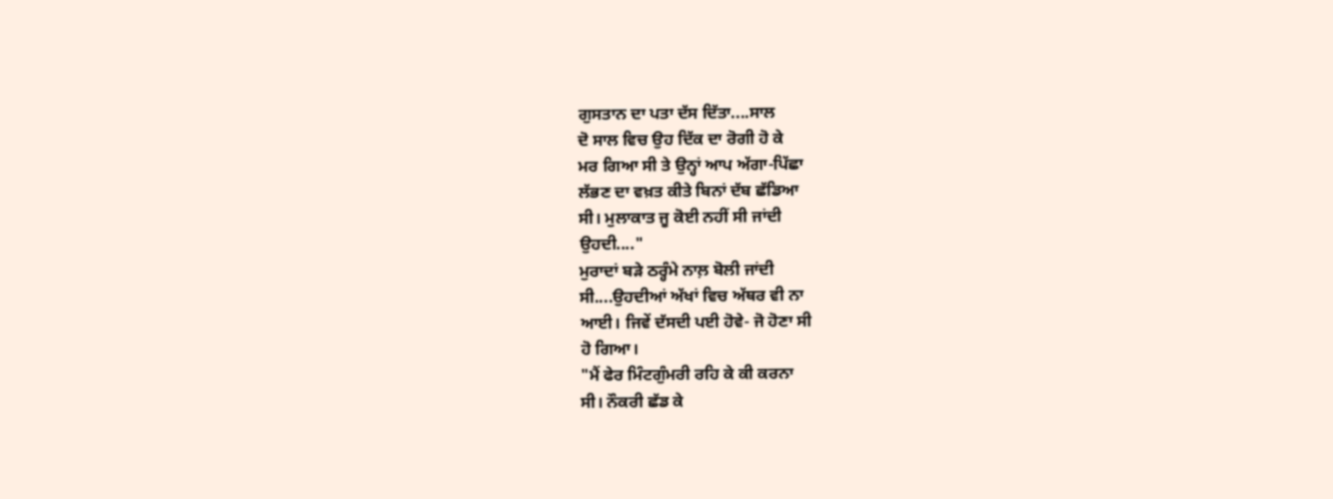ਗੁਸਤਾਨ ਦਾ ਪਤਾ ਦੱਸ ਦਿੱਤਾ....ਸਾਲ
ਦੋ ਸਾਲ ਵਿਚ ਉਹ ਦਿੱਕ ਦਾ ਰੋਗੀ ਹੋ ਕੇ
ਮਰ ਗਿਆ ਸੀ ਤੇ ਉਨ੍ਹਾਂ ਆਪ ਅੱਗਾ-ਪਿੱਛਾ
ਲੱਭਣ ਦਾ ਵਖ਼ਤ ਕੀਤੇ ਬਿਨਾਂ ਦੱਬ ਛੱਡਿਆ
ਸੀ। ਮੁਲਾਕਾਤ ਜੂ ਕੋਈ ਨਹੀਂ ਸੀ ਜਾਂਦੀ
ਉਹਦੀ...."
ਮੁਰਾਦਾਂ ਬੜੇ ਠਰ੍ਹੰਮੇ ਨਾਲ਼ ਬੋਲੀ ਜਾਂਦੀ
ਸੀ....ਉਹਦੀਆਂ ਅੱਖਾਂ ਵਿਚ ਅੱਥਰ ਵੀ ਨਾ
ਆਈ। ਜਿਵੇਂ ਦੱਸਦੀ ਪਈ ਹੋਵੇ- ਜੋ ਹੋਣਾ ਸੀ
ਹੋ ਗਿਆ।
"ਮੈਂ ਫੇਰ ਮਿੰਟਗੁੰਮਰੀ ਰਹਿ ਕੇ ਕੀ ਕਰਨਾ
ਸੀ। ਨੌਕਰੀ ਛੱਡ ਕੇ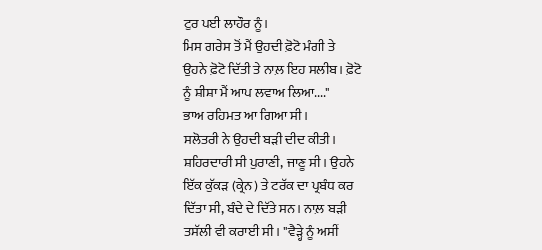ਟੁਰ ਪਈ ਲਾਹੌਰ ਨੂੰ।
ਮਿਸ ਗਰੇਸ ਤੋਂ ਮੈਂ ਉਹਦੀ ਫ਼ੋਟੋ ਮੰਗੀ ਤੇ
ਉਹਨੇ ਫ਼ੋਟੋ ਦਿੱਤੀ ਤੇ ਨਾਲ਼ ਇਹ ਸਲੀਬ। ਫ਼ੋਟੋ
ਨੂੰ ਸ਼ੀਸ਼ਾ ਮੈਂ ਆਪ ਲਵਾਅ ਲਿਆ...."
ਭਾਅ ਰਹਿਮਤ ਆ ਗਿਆ ਸੀ।
ਸਲੋਤਰੀ ਨੇ ਉਹਦੀ ਬੜੀ ਦੀਦ ਕੀਤੀ।
ਸ਼ਹਿਰਦਾਰੀ ਸੀ ਪੁਰਾਣੀ, ਜਾਣੂ ਸੀ। ਉਹਨੇ
ਇੱਕ ਕੁੱਕੜ (ਕ੍ਰੇਨ) ਤੇ ਟਰੱਕ ਦਾ ਪ੍ਰਬੰਧ ਕਰ
ਦਿੱਤਾ ਸੀ, ਬੰਦੇ ਦੇ ਦਿੱਤੇ ਸਨ। ਨਾਲ਼ ਬੜੀ
ਤਸੱਲੀ ਵੀ ਕਰਾਈ ਸੀ। "ਵੈੜ੍ਹੇ ਨੂੰ ਅਸੀਂ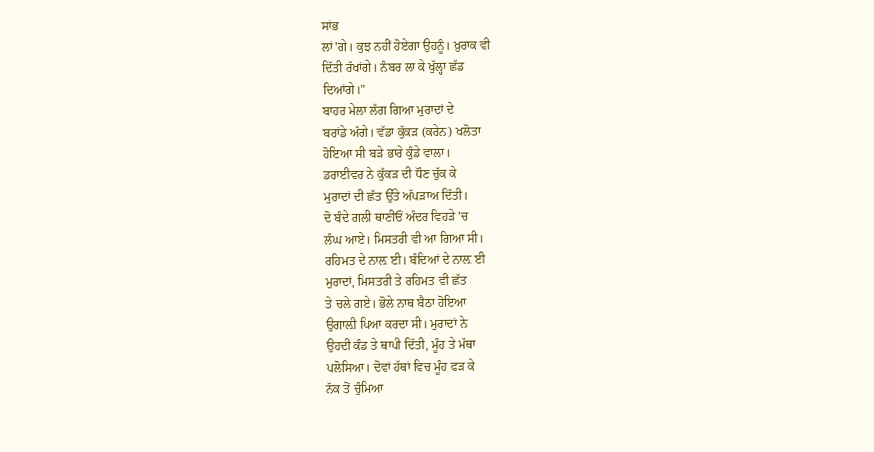ਸਾਂਭ
ਲਾਂ'ਗੇ। ਕੁਝ ਨਹੀਂ ਹੋਏਗਾ ਉਹਨੂੰ। ਖ਼ੁਰਾਕ ਵੀ
ਦਿੱਤੀ ਰੱਖਾਂਗੇ। ਨੰਬਰ ਲਾ ਕੇ ਖੁੱਲ੍ਹਾ ਛੱਡ
ਦਿਆਂਗੇ।"
ਬਾਹਰ ਮੇਲਾ ਲੱਗ ਗਿਆ ਮੁਰਾਦਾਂ ਦੇ
ਬਰਾਂਡੇ ਅੱਗੇ। ਵੱਡਾ ਕੁੱਕੜ (ਕਰੇਨ) ਖਲੋਤਾ
ਹੋਇਆ ਸੀ ਬੜੇ ਭਾਰੇ ਕੁੰਡੇ ਵਾਲਾ।
ਡਰਾਈਵਰ ਨੇ ਕੁੱਕੜ ਦੀ ਧੌਣ ਚੁੱਕ ਕੇ
ਮੁਰਾਦਾਂ ਦੀ ਛੱਤ ਉੱਤੇ ਅੱਪੜਾਅ ਦਿੱਤੀ।
ਦੋ ਬੰਦੇ ਗਲੀ ਥਾਣੀਓਂ ਅੰਦਰ ਵਿਹੜੇ 'ਚ
ਲੰਘ ਆਏ। ਮਿਸਤਰੀ ਵੀ ਆ ਗਿਆ ਸੀ।
ਰਹਿਮਤ ਦੇ ਨਾਲ਼ ਈ। ਬੰਦਿਆਂ ਦੇ ਨਾਲ਼ ਈ
ਮੁਰਾਦਾਂ, ਮਿਸਤਰੀ ਤੇ ਰਹਿਮਤ ਵੀ ਛੱਤ
ਤੇ ਚਲੇ ਗਏ। ਭੋਲੇ ਨਾਥ ਬੈਠਾ ਹੋਇਆ
ਉਗਾਲ਼ੀ ਪਿਆ ਕਰਦਾ ਸੀ। ਮੁਰਾਦਾਂ ਨੇ
ਉਹਦੀ ਕੰਡ ਤੇ ਥਾਪੀ ਦਿੱਤੀ, ਮੂੰਹ ਤੇ ਮੱਥਾ
ਪਲੋਸਿਆ। ਦੋਵਾਂ ਹੱਥਾਂ ਵਿਚ ਮੂੰਹ ਫੜ ਕੇ
ਨੱਕ ਤੋਂ ਚੁੰਮਿਆ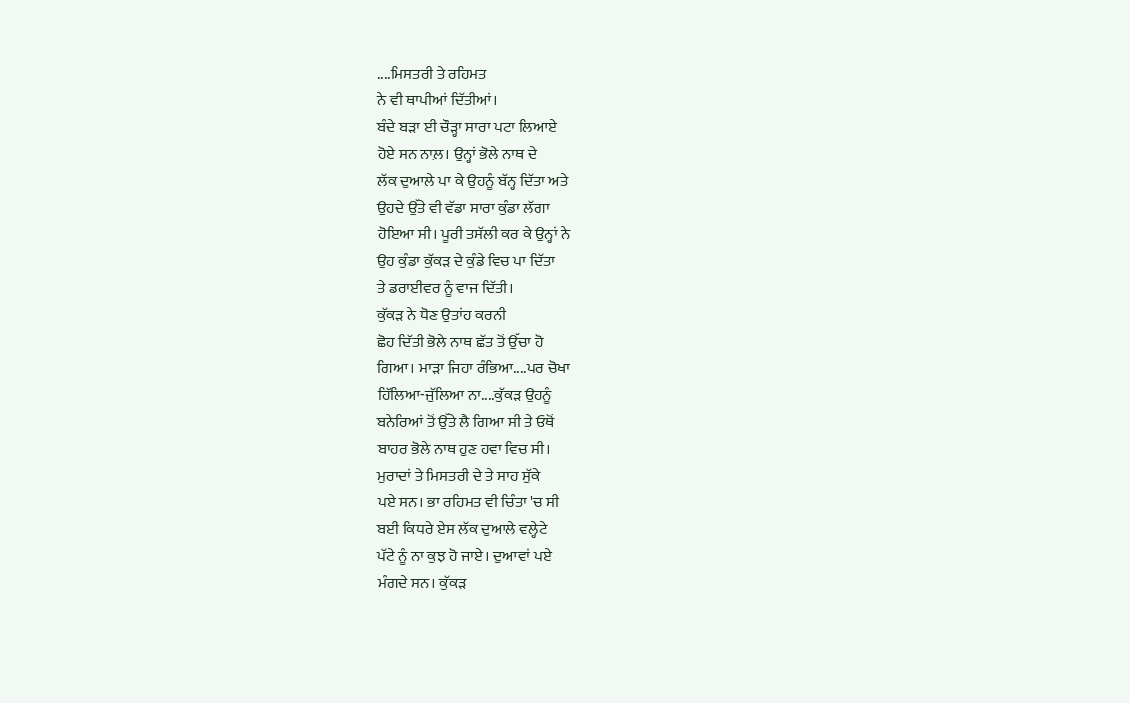....ਮਿਸਤਰੀ ਤੇ ਰਹਿਮਤ
ਨੇ ਵੀ ਥਾਪੀਆਂ ਦਿੱਤੀਆਂ।
ਬੰਦੇ ਬੜਾ ਈ ਚੌੜ੍ਹਾ ਸਾਰਾ ਪਟਾ ਲਿਆਏ
ਹੋਏ ਸਨ ਨਾਲ਼। ਉਨ੍ਹਾਂ ਭੋਲੇ ਨਾਥ ਦੇ
ਲੱਕ ਦੁਆਲੇ ਪਾ ਕੇ ਉਹਨੂੰ ਬੱਨ੍ਹ ਦਿੱਤਾ ਅਤੇ
ਉਹਦੇ ਉੱਤੇ ਵੀ ਵੱਡਾ ਸਾਰਾ ਕੁੰਡਾ ਲੱਗਾ
ਹੋਇਆ ਸੀ। ਪੂਰੀ ਤਸੱਲੀ ਕਰ ਕੇ ਉਨ੍ਹਾਂ ਨੇ
ਉਹ ਕੁੰਡਾ ਕੁੱਕੜ ਦੇ ਕੁੰਡੇ ਵਿਚ ਪਾ ਦਿੱਤਾ
ਤੇ ਡਰਾਈਵਰ ਨੂੰ ਵਾਜ ਦਿੱਤੀ।
ਕੁੱਕੜ ਨੇ ਧੋਣ ਉਤਾਂਹ ਕਰਨੀ
ਛੋਹ ਦਿੱਤੀ ਭੋਲੇ ਨਾਥ ਛੱਤ ਤੋਂ ਉੱਚਾ ਹੋ
ਗਿਆ। ਮਾੜਾ ਜਿਹਾ ਰੰਭਿਆ....ਪਰ ਚੋਖਾ
ਹਿੱਲਿਆ-ਜੁੱਲਿਆ ਨਾ....ਕੁੱਕੜ ਉਹਨੂੰ
ਬਨੇਰਿਆਂ ਤੋਂ ਉੱਤੇ ਲੈ ਗਿਆ ਸੀ ਤੇ ਓਥੋਂ
ਬਾਹਰ ਭੋਲੇ ਨਾਥ ਹੁਣ ਹਵਾ ਵਿਚ ਸੀ।
ਮੁਰਾਦਾਂ ਤੇ ਮਿਸਤਰੀ ਦੇ ਤੇ ਸਾਹ ਸੁੱਕੇ
ਪਏ ਸਨ। ਭਾ ਰਹਿਮਤ ਵੀ ਚਿੰਤਾ 'ਚ ਸੀ
ਬਈ ਕਿਧਰੇ ਏਸ ਲੱਕ ਦੁਆਲੇ ਵਲ੍ਹੇਟੇ
ਪੱਟੇ ਨੂੰ ਨਾ ਕੁਝ ਹੋ ਜਾਏ। ਦੁਆਵਾਂ ਪਏ
ਮੰਗਦੇ ਸਨ। ਕੁੱਕੜ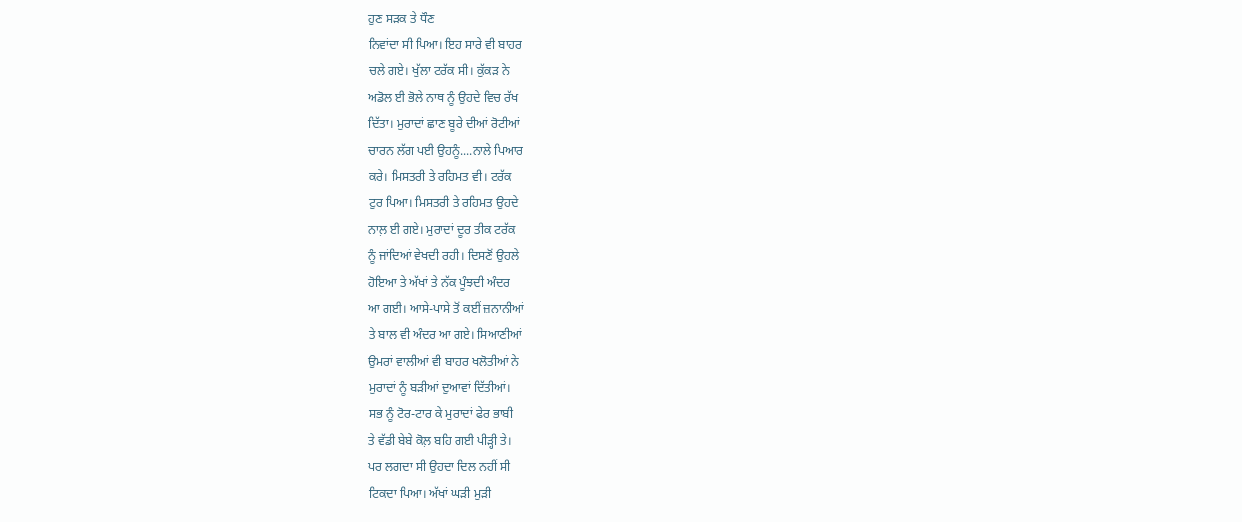ਹੁਣ ਸੜਕ ਤੇ ਧੌਣ
ਨਿਵਾਂਦਾ ਸੀ ਪਿਆ। ਇਹ ਸਾਰੇ ਵੀ ਬਾਹਰ
ਚਲੇ ਗਏ। ਖੁੱਲਾ ਟਰੱਕ ਸੀ। ਕੁੱਕੜ ਨੇ
ਅਡੋਲ ਈ ਭੋਲੇ ਨਾਥ ਨੂੰ ਉਹਦੇ ਵਿਚ ਰੱਖ
ਦਿੱਤਾ। ਮੁਰਾਦਾਂ ਛਾਣ ਬੂਰੇ ਦੀਆਂ ਰੋਟੀਆਂ
ਚਾਰਨ ਲੱਗ ਪਈ ਉਹਨੂੰ....ਨਾਲੇ ਪਿਆਰ
ਕਰੇ। ਮਿਸਤਰੀ ਤੇ ਰਹਿਮਤ ਵੀ। ਟਰੱਕ
ਟੁਰ ਪਿਆ। ਮਿਸਤਰੀ ਤੇ ਰਹਿਮਤ ਉਹਦੇ
ਨਾਲ਼ ਈ ਗਏ। ਮੁਰਾਦਾਂ ਦੂਰ ਤੀਕ ਟਰੱਕ
ਨੂੰ ਜਾਂਦਿਆਂ ਵੇਖਦੀ ਰਹੀ। ਦਿਸਣੋਂ ਉਹਲੇ
ਹੋਇਆ ਤੇ ਅੱਖਾਂ ਤੇ ਨੱਕ ਪੂੰਝਦੀ ਅੰਦਰ
ਆ ਗਈ। ਆਸੇ-ਪਾਸੇ ਤੋਂ ਕਈਂ ਜ਼ਨਾਨੀਆਂ
ਤੇ ਬਾਲ ਵੀ ਅੰਦਰ ਆ ਗਏ। ਸਿਆਣੀਆਂ
ਉਮਰਾਂ ਵਾਲੀਆਂ ਵੀ ਬਾਹਰ ਖਲੋਤੀਆਂ ਨੇ
ਮੁਰਾਦਾਂ ਨੂੰ ਬੜੀਆਂ ਦੁਆਵਾਂ ਦਿੱਤੀਆਂ।
ਸਭ ਨੂੰ ਟੋਰ-ਟਾਰ ਕੇ ਮੁਰਾਦਾਂ ਫੇਰ ਭਾਬੀ
ਤੇ ਵੱਡੀ ਬੇਬੇ ਕੋਲ਼ ਬਹਿ ਗਈ ਪੀੜ੍ਹੀ ਤੇ।
ਪਰ ਲਗਦਾ ਸੀ ਉਹਦਾ ਦਿਲ ਨਹੀਂ ਸੀ
ਟਿਕਦਾ ਪਿਆ। ਅੱਖਾਂ ਘੜੀ ਮੁੜੀ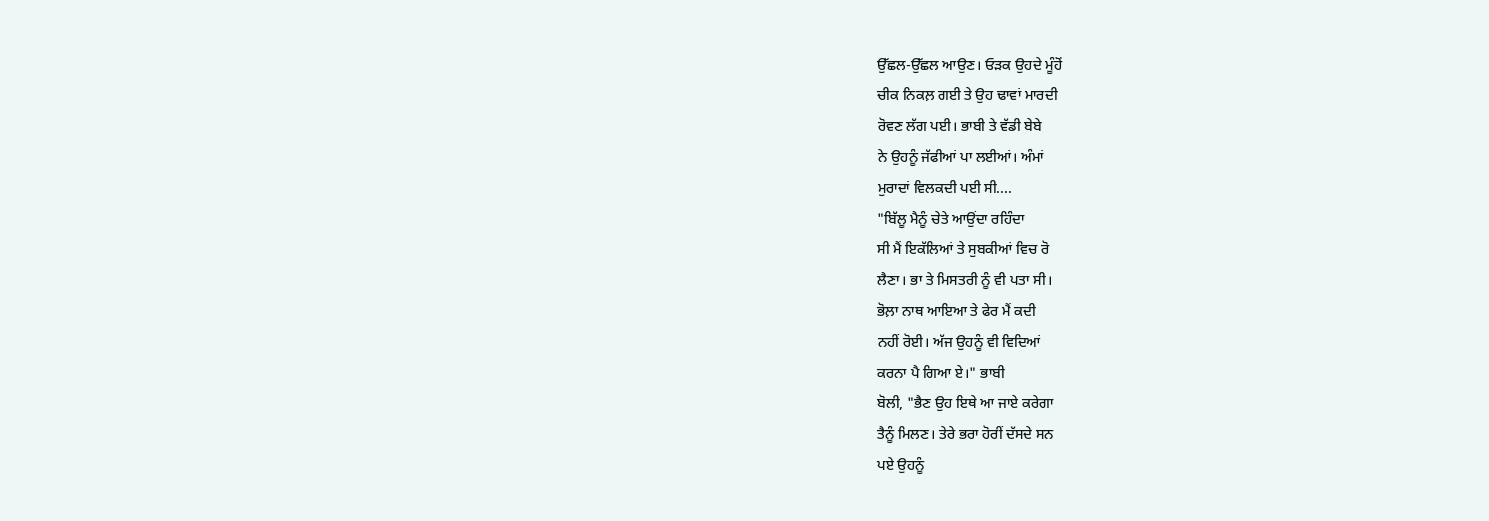ਉੱਛਲ-ਉੱਛਲ ਆਉਣ। ਓੜਕ ਉਹਦੇ ਮੂੰਹੋਂ
ਚੀਕ ਨਿਕਲ਼ ਗਈ ਤੇ ਉਹ ਢਾਵਾਂ ਮਾਰਦੀ
ਰੋਵਣ ਲੱਗ ਪਈ। ਭਾਬੀ ਤੇ ਵੱਡੀ ਬੇਬੇ
ਨੇ ਉਹਨੂੰ ਜੱਫੀਆਂ ਪਾ ਲਈਆਂ। ਅੰਮਾਂ
ਮੁਰਾਦਾਂ ਵਿਲਕਦੀ ਪਈ ਸੀ....
"ਬਿੱਲੂ ਮੈਨੂੰ ਚੇਤੇ ਆਉਂਦਾ ਰਹਿੰਦਾ
ਸੀ ਮੈਂ ਇਕੱਲਿਆਂ ਤੇ ਸੁਬਕੀਆਂ ਵਿਚ ਰੋ
ਲੈਣਾ। ਭਾ ਤੇ ਮਿਸਤਰੀ ਨੂੰ ਵੀ ਪਤਾ ਸੀ।
ਭੋਲ਼ਾ ਨਾਥ ਆਇਆ ਤੇ ਫੇਰ ਮੈਂ ਕਦੀ
ਨਹੀਂ ਰੋਈ। ਅੱਜ ਉਹਨੂੰ ਵੀ ਵਿਦਿਆਂ
ਕਰਨਾ ਪੈ ਗਿਆ ਏ।" ਭਾਬੀ
ਬੋਲੀ, "ਭੈਣ ਉਹ ਇਥੇ ਆ ਜਾਏ ਕਰੇਗਾ
ਤੈਨੂੰ ਮਿਲਣ। ਤੇਰੇ ਭਰਾ ਹੋਰੀਂ ਦੱਸਦੇ ਸਨ
ਪਏ ਉਹਨੂੰ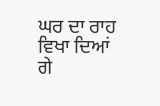ਘਰ ਦਾ ਰਾਹ ਵਿਖਾ ਦਿਆਂ
ਗੇ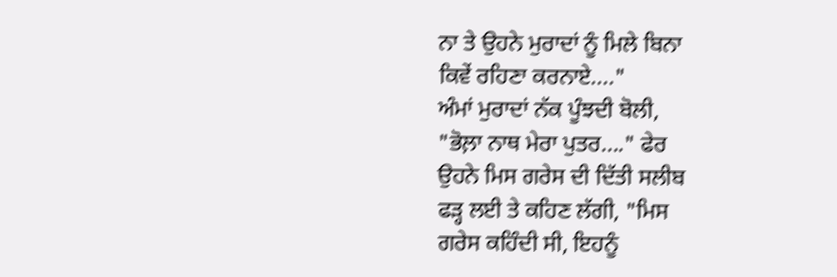ਨਾ ਤੇ ਉਹਨੇ ਮੁਰਾਦਾਂ ਨੂੰ ਮਿਲੇ ਬਿਨਾ
ਕਿਵੇਂ ਰਹਿਣਾ ਕਰਨਾਏ...."
ਅੰਮਾਂ ਮੁਰਾਦਾਂ ਨੱਕ ਪੂੰਝਦੀ ਬੋਲੀ,
"ਭੋਲ਼ਾ ਨਾਥ ਮੇਰਾ ਪੁਤਰ...." ਫੇਰ
ਉਹਨੇ ਮਿਸ ਗਰੇਸ ਦੀ ਦਿੱਤੀ ਸਲੀਬ
ਫੜ੍ਹ ਲਈ ਤੇ ਕਹਿਣ ਲੱਗੀ, "ਮਿਸ
ਗਰੇਸ ਕਹਿੰਦੀ ਸੀ, ਇਹਨੂੰ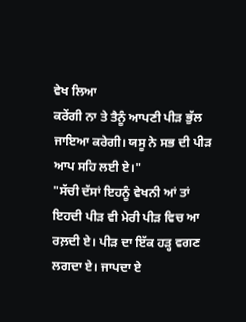ਵੇਖ ਲਿਆ
ਕਰੇਂਗੀ ਨਾ ਤੇ ਤੈਨੂੰ ਆਪਣੀ ਪੀੜ ਭੁੱਲ
ਜਾਇਆ ਕਰੇਗੀ। ਯਸੂ ਨੇ ਸਭ ਦੀ ਪੀੜ
ਆਪ ਸਹਿ ਲਈ ਏ।"
"ਸੱਚੀ ਦੱਸਾਂ ਇਹਨੂੰ ਵੇਖਨੀ ਆਂ ਤਾਂ
ਇਹਦੀ ਪੀੜ ਵੀ ਮੇਰੀ ਪੀੜ ਵਿਚ ਆ
ਰਲ਼ਦੀ ਏ। ਪੀੜ ਦਾ ਇੱਕ ਹੜ੍ਹ ਵਗਣ
ਲਗਦਾ ਏ। ਜਾਪਦਾ ਏ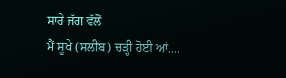ਸਾਰੇ ਜੱਗ ਵੱਲੋਂ
ਮੈਂ ਸੂਖੇ (ਸਲੀਬ) ਚੜ੍ਹੀ ਹੋਈ ਆਂ....